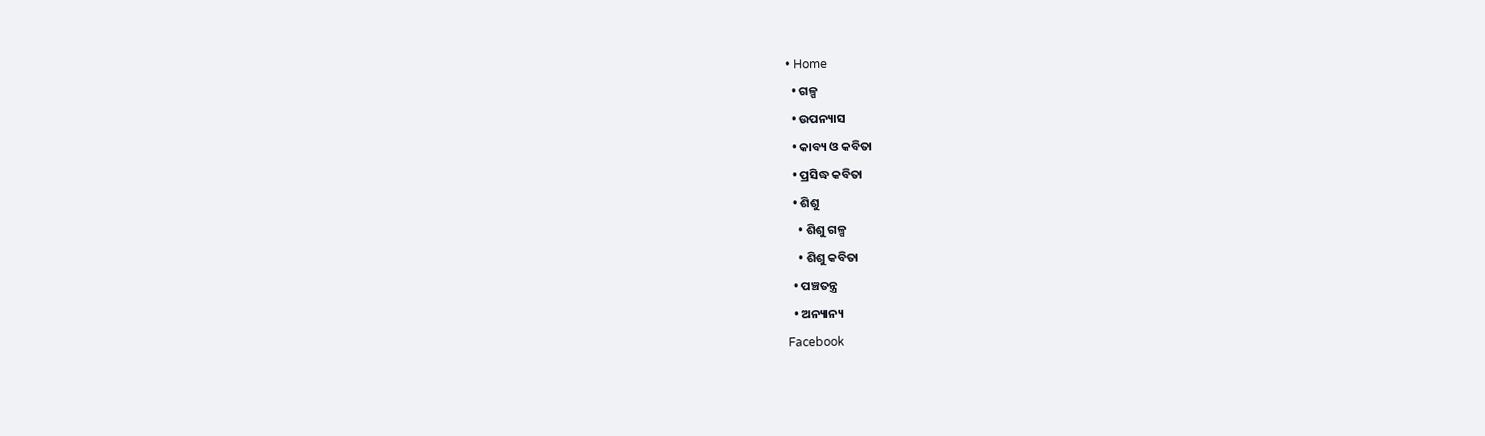• Home
  • ଗଳ୍ପ
  • ଉପନ୍ୟାସ
  • କାବ୍ୟ ଓ କବିତା
  • ପ୍ରସିଦ୍ଧ କବିତା
  • ଶିଶୁ
    • ଶିଶୁ ଗଳ୍ପ
    • ଶିଶୁ କବିତା
  • ପଞ୍ଚତନ୍ତ୍ର
  • ଅନ୍ୟାନ୍ୟ
Facebook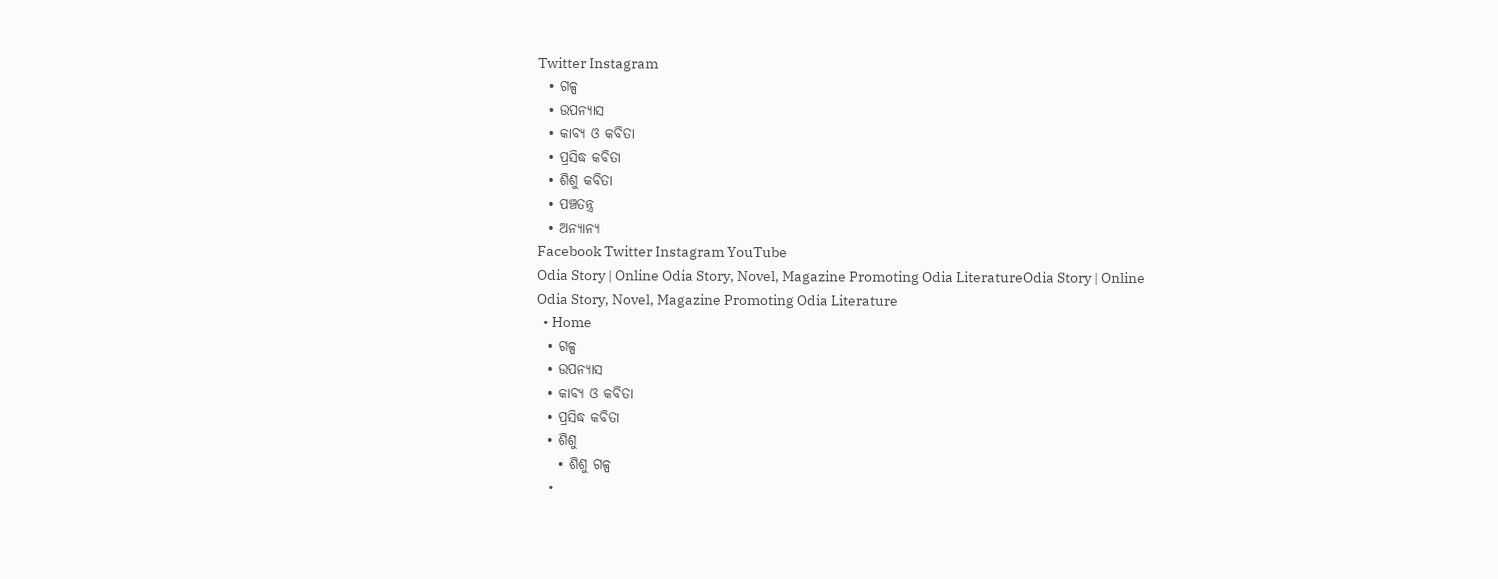Twitter Instagram
  • ଗଳ୍ପ
  • ଉପନ୍ୟାସ
  • କାବ୍ୟ ଓ କବିତା
  • ପ୍ରସିଦ୍ଧ କବିତା
  • ଶିଶୁ କବିତା
  • ପଞ୍ଚତନ୍ତ୍ର
  • ଅନ୍ୟାନ୍ୟ
Facebook Twitter Instagram YouTube
Odia Story | Online Odia Story, Novel, Magazine Promoting Odia LiteratureOdia Story | Online Odia Story, Novel, Magazine Promoting Odia Literature
  • Home
  • ଗଳ୍ପ
  • ଉପନ୍ୟାସ
  • କାବ୍ୟ ଓ କବିତା
  • ପ୍ରସିଦ୍ଧ କବିତା
  • ଶିଶୁ
    • ଶିଶୁ ଗଳ୍ପ
    •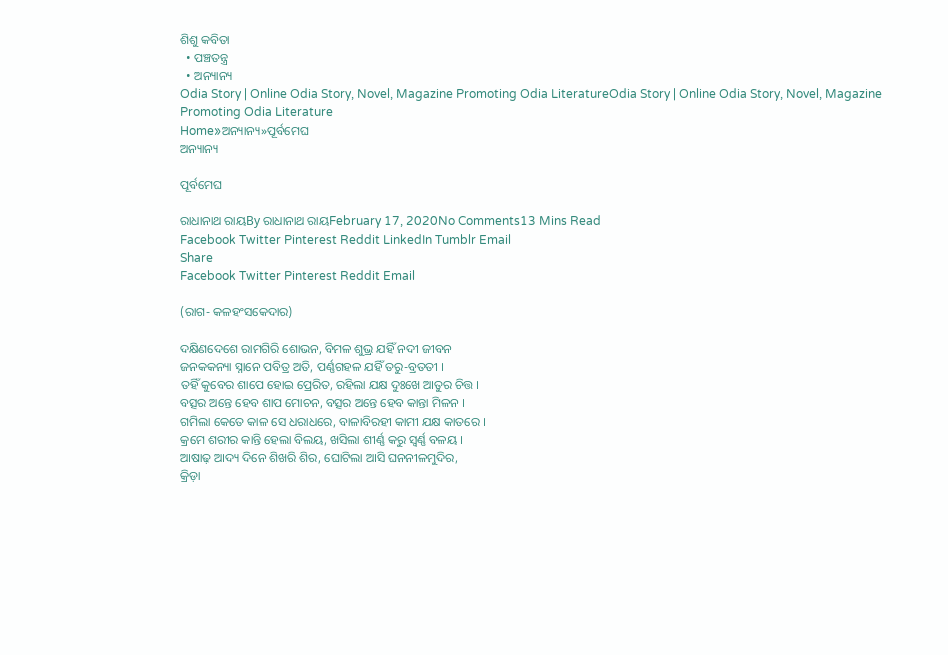ଶିଶୁ କବିତା
  • ପଞ୍ଚତନ୍ତ୍ର
  • ଅନ୍ୟାନ୍ୟ
Odia Story | Online Odia Story, Novel, Magazine Promoting Odia LiteratureOdia Story | Online Odia Story, Novel, Magazine Promoting Odia Literature
Home»ଅନ୍ୟାନ୍ୟ»ପୂର୍ବମେଘ
ଅନ୍ୟାନ୍ୟ

ପୂର୍ବମେଘ

ରାଧାନାଥ ରାୟBy ରାଧାନାଥ ରାୟFebruary 17, 2020No Comments13 Mins Read
Facebook Twitter Pinterest Reddit LinkedIn Tumblr Email
Share
Facebook Twitter Pinterest Reddit Email

(ରାଗ‌- କଳହଂସକେଦାର)

ଦକ୍ଷିଣଦେଶେ ରାମଗିରି ଶୋଭନ, ବିମଳ ଶୁଭ୍ର ଯହିଁ ନ‌ଦୀ ଜୀବନ
ଜନ‌କ‌କନ୍ୟା ସ୍ନାନେ ପବିତ୍ର ଅତି, ପର୍ଣ୍ଣ‌ଗ‌ହଳ ଯହିଁ ତରୁ-ବ୍ରତ‌ତୀ ।
ତ‌ହିଁ କୁବେର ଶାପେ ହୋଇ ପ୍ରେରିତ, ରହିଲା ଯକ୍ଷ ଦୁଃଖେ ଆତୁର ଚିତ୍ତ ।
ବତ୍ସର ଅନ୍ତେ ହେବ ଶାପ ମୋଚନ, ବତ୍ସର ଅନ୍ତେ ହେବ କାନ୍ତା ମିଳନ ।
ଗମିଲା କେତେ କାଳ ସେ ଧରାଧରେ, ବାଳାବିରହୀ କାମୀ ଯକ୍ଷ କାତରେ ।
କ୍ରମେ ଶରୀର କାନ୍ତି ହେଲା ବିଲୟ, ଖସିଲା ଶୀର୍ଣ୍ଣ କରୁ ସ୍ୱର୍ଣ୍ଣ ବଳୟ ।
ଆଷାଢ଼ ଆଦ୍ୟ ଦିନେ ଶିଖରି ଶିର, ଘୋଟିଲା ଆସି ଘନନୀଳମୁଦିର,
କ୍ରିଡ଼ା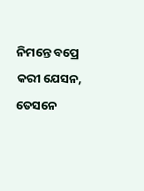ନିମନ୍ତେ ବପ୍ରେ କରୀ ଯେସନ, ତେସନେ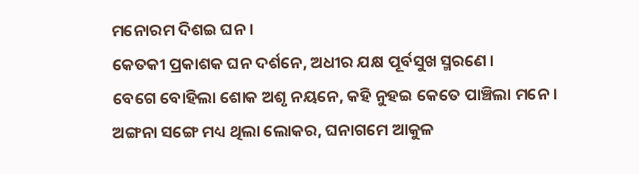ମନୋରମ ଦିଶଇ ଘନ ।
କେତକୀ ପ୍ରକାଶକ ଘନ ଦର୍ଶନେ, ଅଧୀର ଯକ୍ଷ ପୂର୍ବସୁଖ ସ୍ମରଣେ ।
ବେଗେ ବୋହିଲା ଶୋକ ଅଶୃ ନୟନେ, କ‌ହି ନୁହଇ କେତେ ପାଞ୍ଚିଲା ମନେ ।
ଅଙ୍ଗନା ସଙ୍ଗେ ମଧ୍ୟ ଥିଲା ଲୋକର, ଘନାଗମେ ଆକୁଳ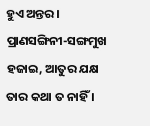ହୁଏ ଅନ୍ତର ।
ପ୍ରାଣସଙ୍ଗିନୀ-ସଙ୍ଗମୁଖ ହଜାଇ, ଆତୁର ଯକ୍ଷ ତାର କଥା ତ ନାହିଁ ।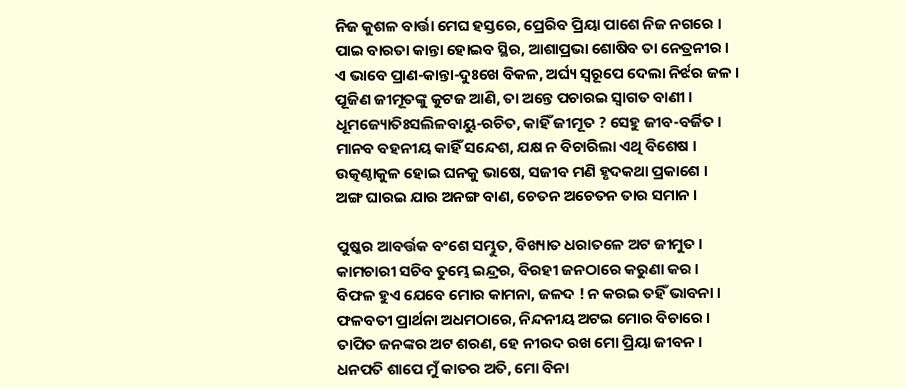ନିଜ କୁଶଳ ବାର୍ତ୍ତା ମେଘ ହସ୍ତରେ, ପ୍ରେରିବ ପ୍ରିୟା ପାଶେ ନିଜ ନ‌ଗରେ ।
ପାଇ ବାରତା କାନ୍ତା ହୋଇବ ସ୍ଥିର, ଆଶାପ୍ରଭା ଶୋଷିବ ତା ନେତ୍ରନୀର ।
ଏ ଭାବେ ପ୍ରାଣ-କାନ୍ତା-ଦୁଃଖେ ବିକଳ, ଅର୍ଘ୍ୟ ସ୍ୱରୂପେ ଦେଲା ନିର୍ଝର ଜଳ ।
ପୂଜିଣ ଜୀମୂତଙ୍କୁ କୁଟଜ ଆଣି, ତା ଅନ୍ତେ ପଚାରଇ ସ୍ୱାଗତ ବାଣୀ ।
ଧୂମଜ୍ୟୋତିଃସଲିଳବାୟୁ-ରଚିତ, କାହିଁ ଜୀମୂତ ? ସେହୁ ଜୀବ-ବର୍ଜିତ ।
ମାନବ ବହ‌ନୀୟ କାହିଁ ସନ୍ଦେଶ, ଯକ୍ଷ ନ ବିଚାରିଲା ଏଥି ବିଶେଷ ।
ଉତ୍କଣ୍ଠାକୁଳ ହୋଇ ଘନ‌କୁ ଭାଷେ, ସଜୀବ ମଣି ହୃଦକଥା ପ୍ରକାଶେ ।
ଅଙ୍ଗ ଘାରଇ ଯାର ଅନଙ୍ଗ ବାଣ, ଚେତନ ଅଚେତନ ତାର ସମାନ ।

ପୁଷ୍କର ଆବର୍ତ୍ତକ ବଂଶେ ସମ୍ଭୁତ, ବିଖ୍ୟାତ ଧରାତଳେ ଅଟ ଜୀମୁତ ।
କାମଚାରୀ ସଚିବ ତୁମ୍ଭେ ଇନ୍ଦ୍ରର, ବିରହୀ ଜନଠାରେ କରୁଣା କର ।
ବିଫଳ ହୁଏ ଯେବେ ମୋର କାମନା, ଜଳଦ ! ନ କରଇ ତ‌ହିଁ ଭାବନା ।
ଫଳବତୀ ପ୍ରାର୍ଥନା ଅଧମଠାରେ, ନିନ୍ଦନୀୟ ଅଟଇ ମୋର ବିଚାରେ ।
ତାପିତ ଜନଙ୍କର ଅଟ ଶରଣ, ହେ ନୀରଦ ରଖ ମୋ ପ୍ରିୟା ଜୀବନ ।
ଧନପତି ଶାପେ ମୁଁ କାତର ଅତି, ମୋ ବିନା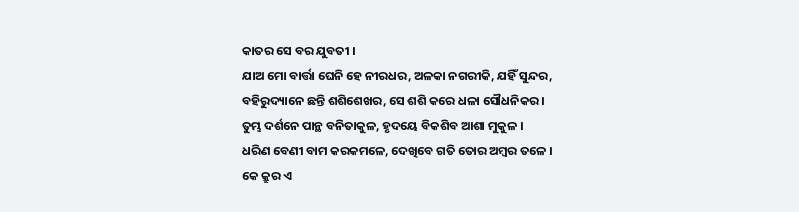କାତର ସେ ବର ଯୁବତୀ ।
ଯାଅ ମୋ ବାର୍ତ୍ତା ଘେନି ହେ ନୀରଧର, ଅଳକା ନ‌ଗରୀକି, ଯହିଁ ସୁନ୍ଦର,
ବ‌ହିରୁଦ୍ୟାନେ ଛନ୍ତି ଶଶିଶେଖର, ସେ ଶଶି କରେ ଧଳା ସୌଧନିକର ।
ତୁମ୍ଭ ଦର୍ଶନେ ପାନ୍ଥ ବନିତାକୁଳ, ହୃଦୟେ ବିକଶିବ ଆଶା ମୁକୁଳ ।
ଧରିଣ ବେଣୀ ବାମ କରକମଳେ, ଦେଖିବେ ଗତି ତୋର ଅମ୍ବର ତଳେ ।
କେ କ୍ରୁର ଏ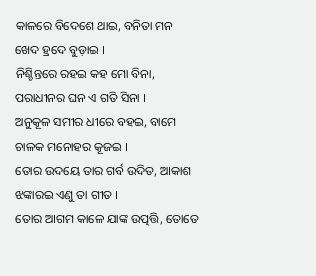କାଳରେ ବିଦେଶେ ଥାଇ, ବନିତା ମନ ଖେଦ ହ୍ରଦେ ବୁଡ଼ାଇ ।
ନିଶ୍ଚିନ୍ତରେ ରହଇ କ‌ହ ମୋ ବିନା, ପରାଧୀନର ଘନ ଏ ଗତି ସିନା ।
ଅନୁକୂଳ ସମୀର ଧୀରେ ବ‌ହଇ, ବାମେ ଚାଳକ ମନୋହର କୂଜଇ ।
ତୋର ଉଦୟେ ତାର ଗର୍ବ ଉଦିତ, ଆକାଶ ଝଙ୍କାରଇ ଏଣୁ ତା ଗୀତ ।
ତୋର ଆଗମ କାଳେ ଯାଙ୍କ ଉତ୍ପତ୍ତି, ତୋତେ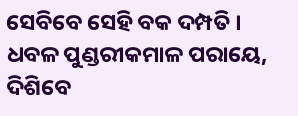ସେବିବେ ସେହି ବକ ଦମ୍ପତି ।
ଧବଳ ପୁଣ୍ଡରୀକମାଳ ପରାୟେ, ଦିଶିବେ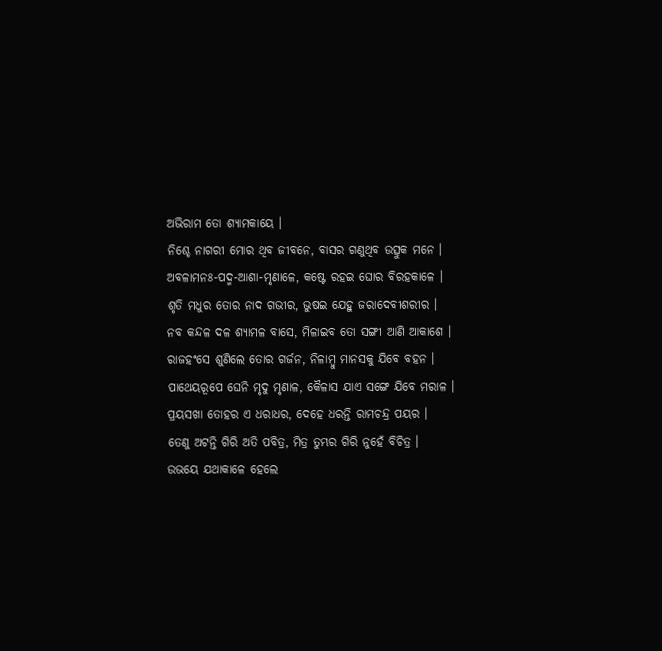ଅଭିରାମ ତୋ ଶ୍ୟାମକାୟେ ।
ନିଶ୍ଚେ ନାଗରୀ ମୋର ଥିବ ଜୀବନେ, ବାସର ଗଣୁଥିବ ଉତ୍ସୁକ ମନେ ।
ଅବଳାମନଃ-ପଦ୍ମ-ଆଶା-ମୃଣାଳେ, କଷ୍ଟେ ରହଇ ଘୋର ବିରହକାଳେ ।
ଶୃତି ମଧୁର ତୋର ନାଦ ଗଭୀର, ଭୁଷଇ ଯେହୁ ଜରାଦେବୀଶରୀର ।
ନବ କନ୍ଦଳ ଦଳ ଶ୍ୟାମଳ ବାସେ, ମିଳାଇବ ତୋ ସଙ୍ଗୀ ଆଣି ଆକାଶେ ।
ରାଜ‌ହଂସେ ଶୁଣିଲେ ତୋର ଗର୍ଜନ, ନିଳାମ୍ବୁ ମାନସକୁ ଯିବେ ବ‌ହ‌ନ ।
ପାଥେୟରୂପେ ଘେନି ମୃଦୁ ମୃଣାଳ, କୈଳାସ ଯାଏ ସଙ୍ଗେ ଯିବେ ମରାଳ ।
ପ୍ରୟସଖା ତୋହର ଏ ଧରାଧର, ଦେହେ ଧରନ୍ତି ରାମଚନ୍ଦ୍ର ପୟର ।
ତେଣୁ ଅଟନ୍ତି ଗିରି ଅତି ପବିତ୍ର, ମିତ୍ର ତୁମ୍ଭର ଗିରି ନୁହେଁ ବିଚିତ୍ର ।
ଉଭୟେ ଯଥାକାଳେ ହେଲେ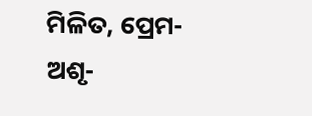ମିଳିତ, ପ୍ରେମ-ଅଶୃ-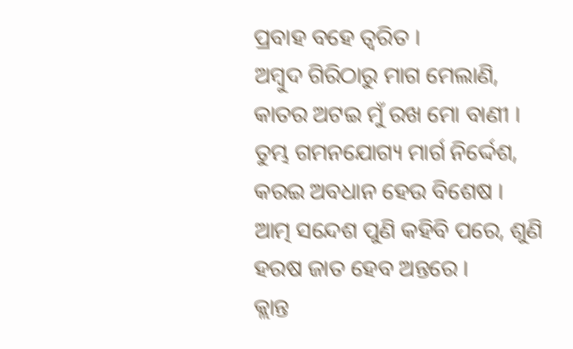ପ୍ରବାହ ବ‌ହେ ତ୍ୱରିତ ।
ଅମ୍ବୁଦ ଗିରିଠାରୁ ମାଗ ମେଲାଣି, କାତର ଅଟଇ ମୁଁ ରଖ ମୋ ବାଣୀ ।
ତୁମ୍ଭ ଗମନ‌ଯୋଗ୍ୟ ମାର୍ଗ ନିର୍ଦ୍ଦେଶ, କରଇ ଅବଧାନ ହେଉ ବିଶେଷ ।
ଆତ୍ମ ସନ୍ଦେଶ ପୁଣି କ‌ହିବି ପରେ, ଶୁଣି ହରଷ ଜାତ ହେବ ଅନ୍ତରେ ।
କ୍ଲାନ୍ତ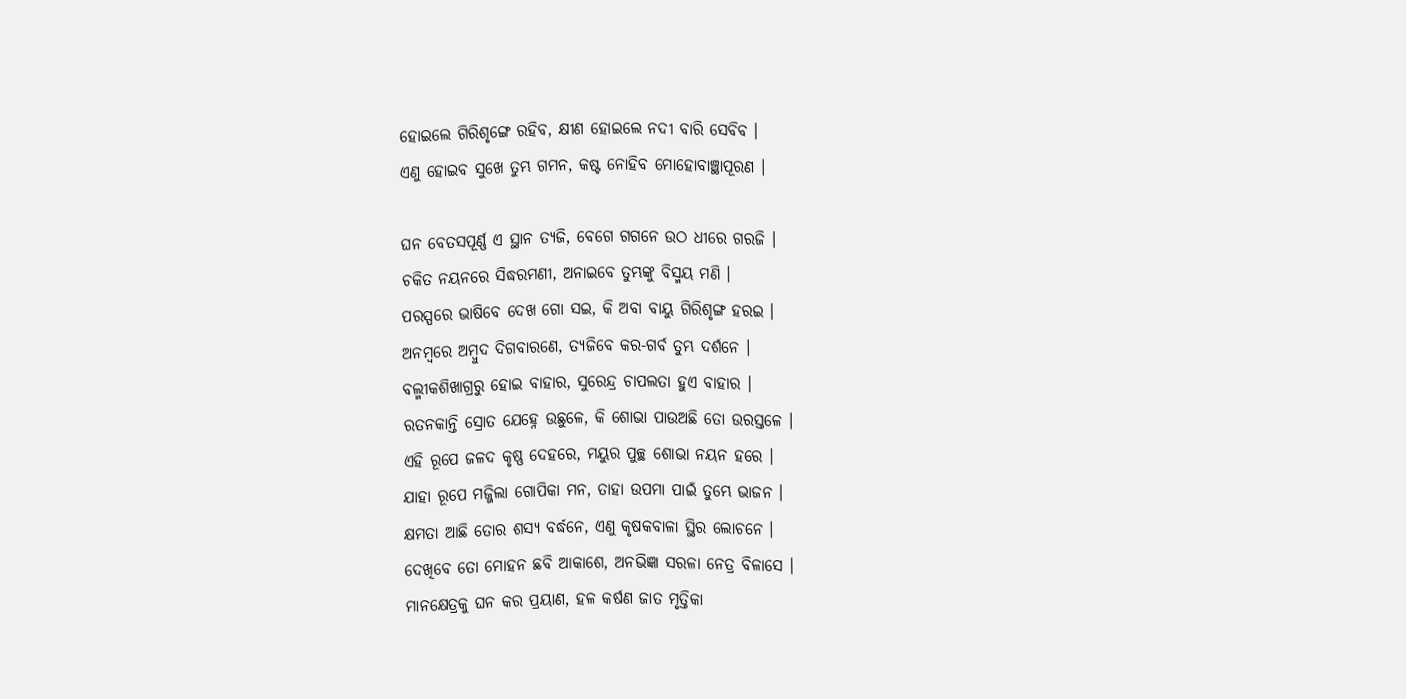ହୋଇଲେ ଗିରିଶୃଙ୍ଗେ ରହିବ, କ୍ଷୀଣ ହୋଇଲେ ନ‌ଦୀ ବାରି ସେବିବ ।
ଏଣୁ ହୋଇବ ସୁଖେ ତୁମ୍ଭ ଗମନ, କଷ୍ଟ ନୋହିବ ମୋହୋବାଞ୍ଛାପୂରଣ ।

ଘନ ବେତସପୂର୍ଣ୍ଣ ଏ ସ୍ଥାନ ତ୍ୟଜି, ବେଗେ ଗ‌ଗନେ ଉଠ ଧୀରେ ଗରଜି ।
ଚକିତ ନୟନରେ ସିଦ୍ଧରମଣୀ, ଅନାଇବେ ତୁମ୍ଭଙ୍କୁ ବିସ୍ମୟ ମଣି ।
ପରସ୍ପରେ ଭାଷିବେ ଦେଖ ଗୋ ସଇ, କି ଅବା ବାୟୁ ଗିରିଶୃଙ୍ଗ ହରଇ ।
ଅନମ୍ବରେ ଅମ୍ବୁଦ ଦିଗବାରଣେ, ତ୍ୟଜିବେ କର-ଗର୍ବ ତୁମ୍ଭ ଦର୍ଶନେ ।
ବଲ୍ମୀକଶିଖାଗ୍ରରୁ ହୋଇ ବାହାର, ସୁରେନ୍ଦ୍ର ଚାପଲତା ହୁଏ ବାହାର ।
ରତନ‌କାନ୍ତି ସ୍ରୋତ ଯେହ୍ନେ ଉଛୁଳେ, କି ଶୋଭା ପାଉଅଛି ତୋ ଉରସ୍ତଳେ ।
ଏହି ରୂପେ ଜଳଦ କୃଷ୍ଣ ଦେହରେ, ମୟୁର ପୁଚ୍ଛ ଶୋଭା ନୟନ ହରେ ।
ଯାହା ରୂପେ ମଜ୍ଜିଲା ଗୋପିକା ମନ, ତାହା ଉପମା ପାଇଁ ତୁମ୍ଭେ ଭାଜନ ।
କ୍ଷମତା ଆଛି ତୋର ଶସ୍ୟ ବର୍ଦ୍ଧନେ, ଏଣୁ କୃଷକବାଳା ସ୍ଥିର ଲୋଚନେ ।
ଦେଖିବେ ତୋ ମୋହ‌ନ ଛବି ଆକାଶେ, ଅନଭିଜ୍ଞା ସରଳା ନେତ୍ର ବିଳାସେ ।
ମାନକ୍ଷେତ୍ରକୁ ଘନ କର ପ୍ରୟାଣ, ହଳ କର୍ଷଣ ଜାତ ମୃତ୍ତିକା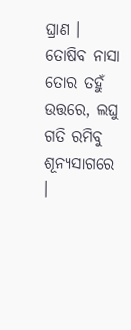ଘ୍ରାଣ ।
ତୋଷିବ ନାସା ତୋର ତ‌ହୁଁ ଉତ୍ତରେ, ଲଘୁ ଗତି ରମିବୁ ଶୂନ୍ୟସାଗରେ ।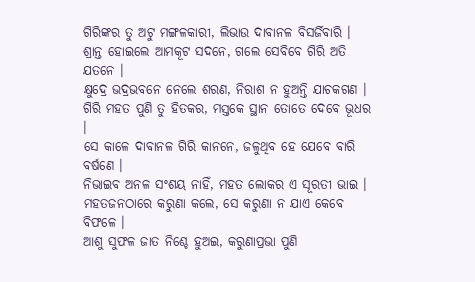ଗିରିଙ୍କର ତୁ ଅଟୁ ମଙ୍ଗଳକାରୀ, ଲିଭାଉ ଦାବାନଳ ବିସର୍ଜିବାରି ।
ଶ୍ରାନ୍ତ ହୋଇଲେ ଆମକୂଟ ସଦନେ, ଗଲେ ସେବିବେ ଗିରି ଅତି ଯତନେ ।
କ୍ଷୁଦ୍ରେ ଭଦ୍ରଭବନେ ନେଲେ ଶରଣ, ନିରାଶ ନ ହୁଅନ୍ତି ଯାଚକଗଣ ।
ଗିରି ମହତ ପୁଣି ତୁ ହିତକର, ମସ୍ତକେ ସ୍ଥାନ ତୋତେ ଦେବେ ଭୂଧର ।
ସେ କାଳେ ଦାବାନଳ ଗିରି କାନନେ, ଜଳୁଥିବ‌ ହେ ଯେବେ ବାରି ବର୍ଷଣେ ।
ନିଭାଇବ ଅନଳ ସଂଶୟ ନାହିଁ, ମହତ ଲୋକର ଏ ସୂରତୀ ଭାଇ ।
ମହତଜନଠାରେ କରୁଣା କଲେ, ସେ କରୁଣା ନ ଯାଏ କେବେ ବିଫଳେ ।
ଆଶୁ ସୁଫଳ ଜାତ ନିଶ୍ଚେ ହୁଅଇ, କରୁଣାପ୍ରଭା ପୁଣି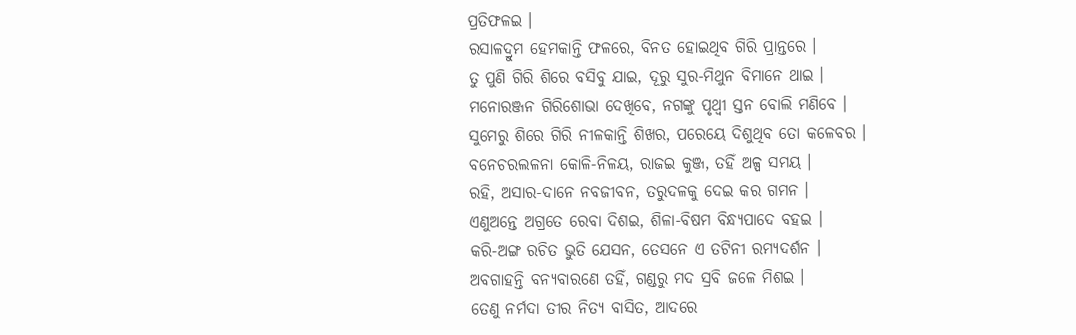ପ୍ରତିଫଳଇ ।
ରସାଳଦ୍ରୁମ ହେମକାନ୍ତି ଫଳରେ, ବିନତ ହୋଇଥିବ ଗିରି ପ୍ରାନ୍ତରେ ।
ତୁ ପୁଣି ଗିରି ଶିରେ ବସିବୁ ଯାଇ, ଦୂରୁ ସୁର-ମିଥୁନ ବିମାନେ ଥାଇ ।
ମନୋରଞ୍ଜନ ଗିରିଶୋଭା ଦେଖିବେ, ନ‌ଗଙ୍କୁ ପୃଥ୍ୱୀ ସ୍ତନ ବୋଲି ମଣିବେ ।
ସୁମେରୁ ଶିରେ ଗିରି ନୀଳକାନ୍ତି ଶିଖର, ପରେୟେ ଦିଶୁଥିବ ତୋ କଳେବର ।
ବନେଚରଲଳନା କୋଳି-ନିଳୟ, ରାଜଇ କୁଞ୍ଜ, ତ‌ହିଁ ଅଳ୍ପ ସମୟ ।
ରହି, ଅସାର-ଦାନେ ନବଜୀବନ, ତରୁଦଳକୁ ଦେଇ କର ଗମନ ।
ଏଣୁଅନ୍ତେ ଅଗ୍ରତେ ରେବା ଦିଶଇ, ଶିଳା-ବିଷମ ବିନ୍ଧ୍ୟପାଦେ ବ‌ହଇ ।
କରି‌-ଅଙ୍ଗ ରଚିତ ଭୁତି ଯେସନ, ତେସନେ ଏ ତଟିନୀ ରମ୍ୟଦର୍ଶନ ।
ଅବଗାହ‌ନ୍ତି ବନ୍ୟବାରଣେ ତ‌ହିଁ, ଗଣ୍ଡରୁ ମଦ ସ୍ରବି ଜଳେ ମିଶଇ ।
ତେଣୁ ନର୍ମଦା ତୀର ନିତ୍ୟ ବାସିତ, ଆଦରେ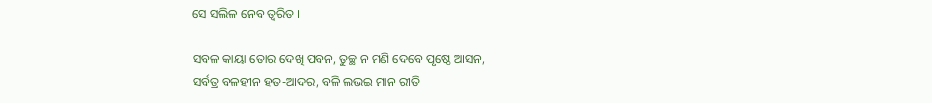ସେ ସଲିଳ ନେବ ତ୍ୱରିତ ।

ସବଳ କାୟା ତୋର ଦେଖି ପବନ, ତୁଚ୍ଛ ନ ମଣି ଦେବେ ପୃଷ୍ଠେ ଆସନ,
ସର୍ବତ୍ର ବଳହୀନ ହତ-ଆଦର, ବଳି ଲଭଇ ମାନ ରୀତି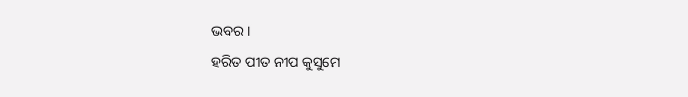ଭବର ।
ହରିତ ପୀତ ନୀପ କୁସୁମେ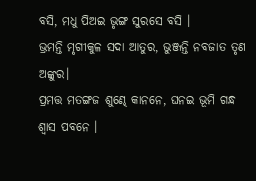ବସି, ମଧୁ ପିଅଇ ଭୃଙ୍ଗ ସୁରସେ ବସି ।
ଭ୍ରମନ୍ତି ମୃଗୀକୁଳ ସଦା ଆତୁର, ଭୁଞ୍ଜନ୍ତି ନବଜାତ ତୃଣ ଅଙ୍କୁର।
ପ୍ରମତ୍ତ ମତଙ୍ଗଜ ଶୁଣ୍ଢେ କାନନେ, ଘନଇ ଭୂମି ଗନ୍ଧ ଶ୍ୱାସ ପବନେ ।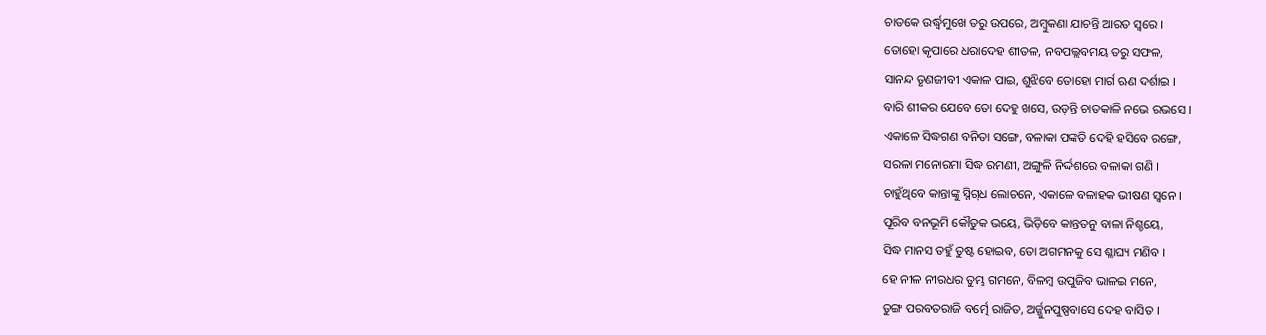ଚାତକେ ଉର୍ଦ୍ଧ୍ୱମୁଖେ ତରୁ ଉପରେ, ଅମ୍ବୁକଣା ଯାଚନ୍ତି ଆରତ ସ୍ୱରେ ।
ତୋହୋ କୃପାରେ ଧରାଦେହ ଶୀତଳ, ନବପଲ୍ଲବମୟ ତରୁ ସଫଳ,
ସାନନ୍ଦ ତୃଣଜୀବୀ ଏକାଳ ପାଇ, ଶୁଝିବେ ତୋହୋ ମାର୍ଗ ଋଣ ଦର୍ଶାଇ ।
ବାରି ଶୀକର ଯେବେ ତୋ ଦେହୁ ଖସେ, ଉଡ଼ନ୍ତି ଚାତକାଳି ନଭେ ରଭସେ ।
ଏକାଳେ ସିଦ୍ଧଗଣ ବନିତା ସଙ୍ଗେ, ବଳାକା ପଙ୍କତି ଦେହି ହସିବେ ରଙ୍ଗେ,
ସରଳା ମନୋରମା ସିଦ୍ଧ ରମଣୀ, ଅଙ୍ଗୁଳି ନିର୍ଦ୍ଦଶରେ ବଳାକା ଗଣି ।
ଚାହୁଁଥିବେ କାନ୍ତାଙ୍କୁ ସ୍ନିଗ୍‌ଧ ଲୋଚନେ, ଏକାଳେ ବଳାହକ ଭୀଷଣ ସ୍ୱନେ ।
ପୂରିବ ବନଭୂମି କୌତୁକ ଭୟେ, ଭିଡ଼ିବେ କାନ୍ତ‌ତନୁ ବାଳା ନିଶ୍ଚୟେ,
ସିଦ୍ଧ ମାନସ ତ‌ହୁଁ ତୁଷ୍ଟ ହୋଇବ, ତୋ ଅଗମନ‌କୁ ସେ ଶ୍ଳାଘ୍ୟ ମଣିବ ।
ହେ ନୀଳ ନୀରଧର ତୁମ୍ଭ ଗମନେ, ବିଳମ୍ବ ଉପୁଜିବ ଭାଳଇ ମନେ,
ତୁଙ୍ଗ ପରବତରାଜି ବର୍ତ୍ମେ ରାଜିତ, ଅର୍ଜ୍ଜୁନପୁଷ୍ପବାସେ ଦେହ ବାସିତ ।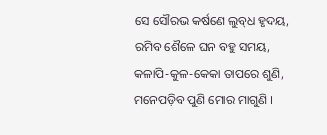ସେ ସୌରଭ କର୍ଷଣେ ଲୁବ୍‌ଧ ହୃଦୟ, ରମିବ ଶୈଳେ ଘନ ବ‌ହୁ ସମୟ,
କଳାପି-କୁଳ-କେକା ତାପରେ ଶୁଣି, ମନେପଡ଼ିବ ପୁଣି ମୋର ମାଗୁଣି ।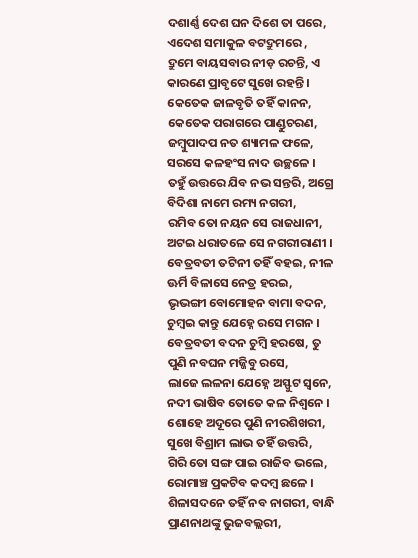ଦଶାର୍ଣ୍ଣ ଦେଶ ଘନ ଦିଶେ ତା ପରେ, ଏଦେଶ ସମାକୁଳ ବଟଦ୍ରୁମରେ ,
ଦ୍ରୁମେ ବାୟସବାର ନୀଡ଼ ରଚନ୍ତି, ଏ କାରଣେ ପ୍ରାବୃଟେ ସୁଖେ ରହ‌ନ୍ତି ।
କେତେକ ଜାଳବୃତି ତ‌ହିଁ କାନନ, କେତେକ ପରାଗରେ ପାଣ୍ଡୁଚରଣ,
ଜମ୍ବୁପାଦପ ନତ ଶ୍ୟାମଳ ଫଳେ, ସରସେ କଳହଂସ ନାଦ ଉଚ୍ଛଳେ ।
ତ‌ହୁଁ ଉତ୍ତରେ ଯିବ ନଭ ସନ୍ତରି, ଅଗ୍ରେ ବିଦିଶା ନାମେ ରମ୍ୟ ନ‌ଗରୀ,
ରମିବ ତୋ ନୟନ ସେ ରାଜଧାନୀ, ଅଟଇ ଧରାତଳେ ସେ ନ‌ଗରୀରାଣୀ ।
ବେତ୍ରବତୀ ତଟିନୀ ତ‌ହିଁ ବ‌ହଇ, ନୀଳ ଊର୍ମି ବିଳାସେ ନେତ୍ର ହରଇ,
ଭୃଭଙ୍ଗୀ ବୋମୋହ‌ନ ବାମା ବଦନ, ଚୁମ୍ବଇ କାନ୍ତୁ ଯେହ୍ନେ ରସେ ମଗନ ।
ବେତ୍ରବତୀ ବଦନ ଚୁମ୍ବି ହରଷେ, ତୁ ପୁଣି ନବଘନ ମଜ୍ଜିବୁ ରସେ,
ଲାଜେ ଲଳନା ଯେହ୍ନେ ଅସ୍ଫୁଟ ସ୍ୱନେ, ନ‌ଦୀ ଭାଷିବ ତୋତେ କଳ ନିଶ୍ୱନେ ।
ଶୋହେ ଅଦୂରେ ପୁଣି ନୀରଶିଖରୀ, ସୁଖେ ବିଶ୍ରାମ ଲାଭ ତ‌ହିଁ ଉତ୍ତରି,
ଗିରି ତୋ ସଙ୍ଗ ପାଇ ରାଜିବ ଭଲେ, ରୋମାଞ୍ଚ ପ୍ରକଟିବ କଦମ୍ବ ଛଳେ ।
ଶିଳାସଦନେ ତ‌ହିଁ ନବ ନାଗରୀ, ବାନ୍ଧି ପ୍ରାଣନାଥଙ୍କୁ ଭୁଜବଲ୍ଲରୀ,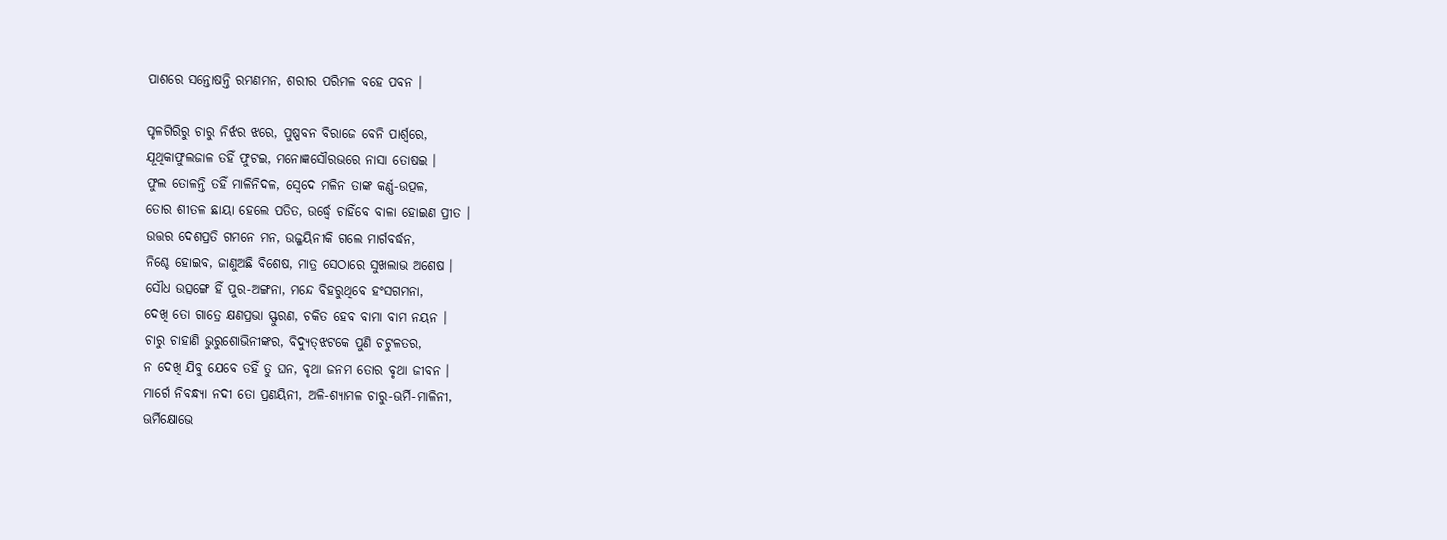ପାଶରେ ସନ୍ତୋଷନ୍ତି ରମଣମନ, ଶରୀର ପରିମଳ ବ‌ହେ ପବନ ।

ପୃଳଗିରିରୁ ଚାରୁ ନିର୍ଝର ଝରେ, ପୁଷ୍ପବନ ବିରାଜେ ବେନି ପାର୍ଶ୍ୱରେ,
ଯୂଥିକାଫୁଲଜାଳ ତ‌ହିଁ ଫୁଟଇ, ମନୋଜ୍ଞସୌରଭରେ ନାସା ତୋଷଇ ।
ଫୁଲ ତୋଳନ୍ତି ତ‌ହିଁ ମାଳିନିଦଳ, ସ୍ୱେଦେ ମଳିନ ତାଙ୍କ କର୍ଣ୍ଣ-ଉତ୍ପଳ,
ତୋର ଶୀତଳ ଛାୟା ହେଲେ ପତିତ, ଉର୍ଦ୍ଧ୍ୱେ ଚାହିଁବେ ବାଳା ହୋଇଣ ପ୍ରୀତ ।
ଉତ୍ତର ଦେଶପ୍ରତି ଗମନେ ମନ, ଉଜ୍ଜୟିନୀକି ଗଲେ ମାର୍ଗବର୍ଦ୍ଧନ,
ନିଶ୍ଚେ ହୋଇବ, ଜାଣୁଅଛି ବିଶେଷ, ମାତ୍ର ସେଠାରେ ସୁଖଲାଭ ଅଶେଷ ।
ସୌଧ ଉତ୍ସଙ୍ଗେ ହିଁ ପୁର-ଅଙ୍ଗନା, ମନ୍ଦେ ବିହରୁଥିବେ ହଂସଗମନା,
ଦେଖି ତୋ ଗାତ୍ରେ କ୍ଷଣପ୍ରଭା ସ୍ଫୁରଣ, ଚକିତ ହେବ ବାମା ବାମ ନୟନ ।
ଚାରୁ ଚାହାଣି ଭୁରୁଶୋଭିନୀଙ୍କର, ବିଦ୍ୟୁତ୍‌ଝଟକେ ପୁଣି ଚଟୁଳତର,
ନ ଦେଖି ଯିବୁ ଯେବେ ତ‌ହିଁ ତୁ ଘନ, ବୃଥା ଜନମ ତୋର ବୃଥା ଜୀବନ ।
ମାର୍ଗେ ନିବନ୍ଧ୍ୟା ନ‌ଦୀ ତୋ ପ୍ରଣୟିନୀ, ଅଳି-ଶ୍ୟାମଳ ଚାରୁ-ଊର୍ମି-ମାଳିନୀ,
ଊର୍ମିକ୍ଷୋଭେ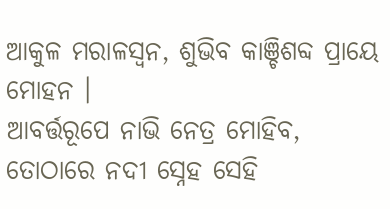ଆକୁଳ ମରାଳସ୍ୱନ, ଶୁଭିବ କାଞ୍ଚିଶବ୍ଦ ପ୍ରାୟେ ମୋହ‌ନ ।
ଆବର୍ତ୍ତରୂପେ ନାଭି ନେତ୍ର ମୋହିବ, ତୋଠାରେ ନ‌ଦୀ ସ୍ନେହ ସେହି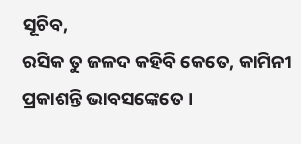ସୂଚିବ,
ରସିକ ତୁ ଜଳଦ କ‌ହିବି କେତେ, କାମିନୀ ପ୍ରକାଶନ୍ତି ଭାବସଙ୍କେତେ ।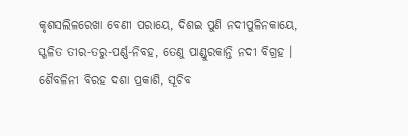କୃଶସଲିଳରେଖା ବେଣୀ ପରାୟେ, ଦିଶଇ ପୁଣି ନ‌ଦୀପୁଳିନ‌କାୟେ,
ସ୍ଖଳିତ ତୀର-ତରୁ-ପର୍ଣ୍ଣ-ନିବ‌ହ, ତେଣୁ ପାଣ୍ଡୁରକାନ୍ତି ନ‌ଦୀ ବିଗ୍ରହ ।
ଶୈବଳିନୀ ବିରହ ଦଶା ପ୍ରକାଶି, ସୂଚିବ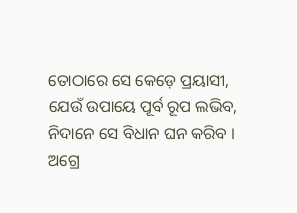ତୋଠାରେ ସେ କେଡ଼େ ପ୍ରୟାସୀ,
ଯେଉଁ ଉପାୟେ ପୂର୍ବ ରୂପ ଲଭିବ, ନିଦାନେ ସେ ବିଧାନ ଘନ କରିବ ।
ଅଗ୍ରେ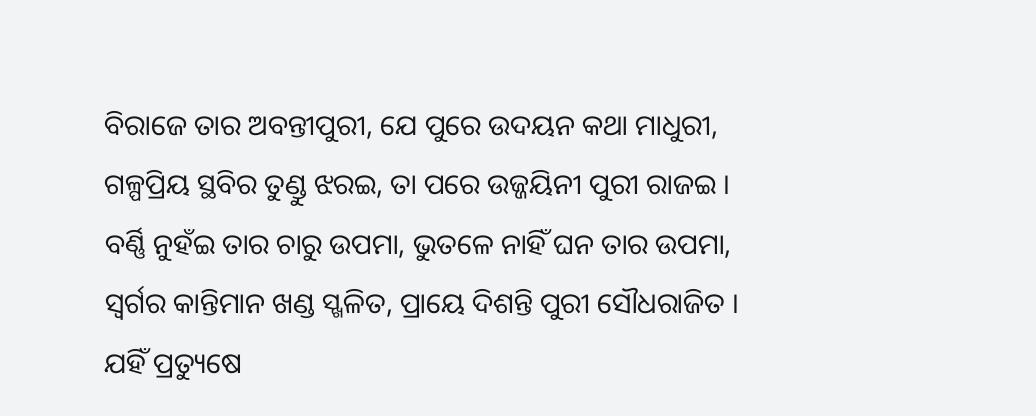ବିରାଜେ ତାର ଅବନ୍ତୀପୁରୀ, ଯେ ପୁରେ ଉଦୟନ କଥା ମାଧୁରୀ,
ଗଳ୍ପ‌ପ୍ରିୟ ସ୍ଥବିର ତୁଣ୍ଡୁ ଝରଇ, ତା ପରେ ଉଜ୍ଜୟିନୀ ପୁରୀ ରାଜଇ ।
ବର୍ଣ୍ଣି ନୁହଁଇ ତାର ଚାରୁ ଉପମା, ଭୁତଳେ ନାହିଁ ଘନ ତାର ଉପମା,
ସ୍ୱର୍ଗର କାନ୍ତିମାନ ଖଣ୍ଡ ସ୍ଖଳିତ, ପ୍ରାୟେ ଦିଶନ୍ତି ପୁରୀ ସୌଧରାଜିତ ।
ଯହିଁ ପ୍ରତ୍ୟୁଷେ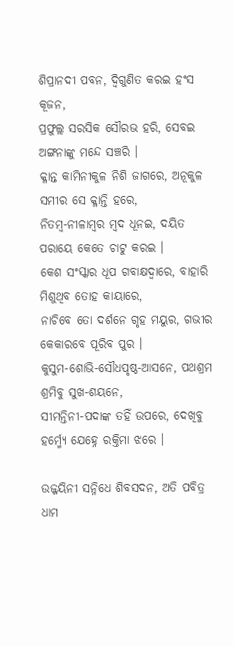ଶିପ୍ରାନ‌ଦୀ ପବନ, ଦ୍ୱିଗୁଣିତ କରଇ ହଂସ କୂଜନ,
ପ୍ରଫୁଲ୍ଲ ସରସିକ ସୌରଭ ହରି, ସେବଇ ଅଙ୍ଗନାଙ୍କୁ ମନ୍ଦେ ସଞ୍ଚରି ।
କ୍ଳାନ୍ତ କାମିନୀକୁଳ ନିଶି ଜାଗରେ, ଅନୂକୁଳ ସମୀର ସେ କ୍ଳାନ୍ତି ହରେ,
ନିତମ୍ବ-ନୀଳାମ୍ବର ମ୍ବଦ ଧୂନଇ, ଦୟିତ ପରାୟେ କେତେ ଚାଟୁ କରଇ ।
କେଶ ସଂସ୍କାର ଧୂପ ଗବାକ୍ଷଦ୍ୱାରେ, ବାହାରି ମିଶୁଥିବ ତୋହ କାୟାରେ,
ନାଚିବେ ତୋ ଦର୍ଶନେ ଗୃହ ମୟୁର, ଗଭୀର କେକାରବେ ପୂରିବ ପୁର ।
କୁସୁମ-ଶୋଭି-ସୌଧପୃଷ୍ଠ-ଆସନେ, ପଥଶ୍ରମ ଶ୍ରମିବୁ ସୁଖ-ଶୟନେ,
ସୀମନ୍ତିନୀ-ପଦାଙ୍କ ତ‌ହିଁ ଉପରେ, ଦେଖିବୁ ହର୍ମ୍ମ୍ୟେ ଯେହ୍ନେ ରକ୍ତିମା ଝରେ ।

ଉଜ୍ଜୟିନୀ ସନ୍ନିଧେ ଶିବସଦନ, ଅତି ପବିତ୍ର ଧାମ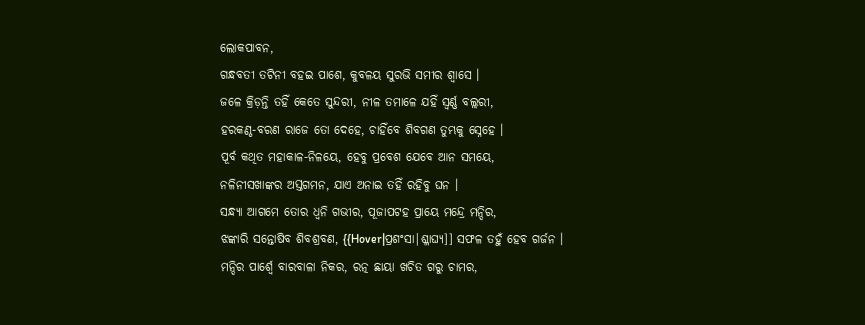ଲୋକପାବନ,
ଗନ୍ଧବତୀ ତଟିନୀ ବ‌ହଇ ପାଶେ, କୁବଳୟ ସୁରଭି ସମୀର ଶ୍ୱାସେ ।
ଜଳେ କ୍ରିଡ଼ନ୍ତି ତ‌ହିଁ କେତେ ସୁନ୍ଦରୀ, ନୀଳ ତମାଳେ ଯହିଁ ସ୍ୱର୍ଣ୍ଣ ବଲ୍ଲରୀ,
ହରକଣ୍ଠ-ବରଣ ରାଜେ ତୋ ଦେହେ, ଚାହିଁବେ ଶିବଗଣ ତୁମ୍ଭକୁ ସ୍ନେହେ ।
ପୂର୍ବ କଥିତ ମହାକାଳ-ନିଳୟେ, ହେବୁ ପ୍ରବେଶ ଯେବେ ଆନ ସମୟେ,
ନଳିନୀସଖାଙ୍କର ଅସ୍ତଗମନ, ଯାଏ ଅନାଇ ତ‌ହିଁ ରହିବୁ ଘନ ।
ସନ୍ଧ୍ୟା ଆଗମେ ତୋର ଧ୍ୱନି ଗଭୀର, ପୂଜାପଟ‌ହ ପ୍ରାୟେ ମନ୍ଦ୍ରେ ମନ୍ଦିର,
ଝଙ୍କାରି ସନ୍ତୋଷିବ ଶିବଶ୍ରବଣ, {{Hover|ପ୍ରଶଂସା|ଶ୍ଳାଘ୍ୟ]] ସଫଳ ତ‌ହୁଁ ହେବ ଗର୍ଜନ ।
ମନ୍ଦିର ପାର୍ଶ୍ୱେ ବାରବାଳା ନିକର, ରତ୍ନ ଛାୟା ଖଚିତ ଗରୁ ଚାମର,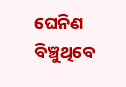ଘେନିଣ ବିଞ୍ଚୁଥିବେ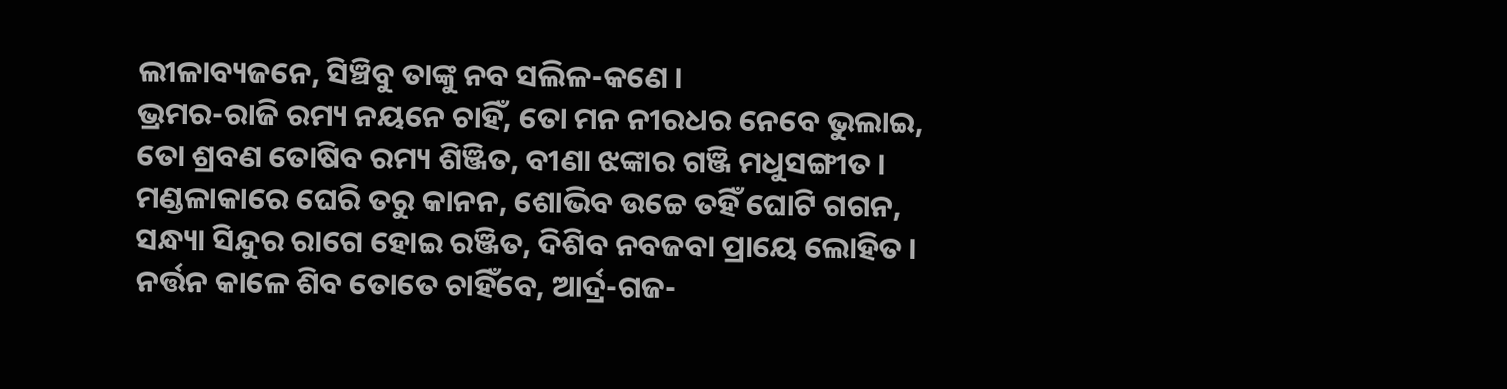ଲୀଳାବ୍ୟଜନେ, ସିଞ୍ଚିବୁ ତାଙ୍କୁ ନବ ସଲିଳ-କଣେ ।
ଭ୍ରମର-ରାଜି ରମ୍ୟ ନୟନେ ଚାହିଁ, ତୋ ମନ ନୀରଧର ନେବେ ଭୁଲାଇ,
ତୋ ଶ୍ରବଣ ତୋଷିବ ରମ୍ୟ ଶିଞ୍ଜିତ, ବୀଣା ଝଙ୍କାର ଗଞ୍ଜି ମଧୁସଙ୍ଗୀତ ।
ମଣ୍ଡଳାକାରେ ଘେରି ତରୁ କାନନ, ଶୋଭିବ ଉଚ୍ଚେ ତ‌ହିଁ ଘୋଟି ଗ‌ଗନ,
ସନ୍ଧ୍ୟା ସିନ୍ଦୁର ରାଗେ ହୋଇ ରଞ୍ଜିତ, ଦିଶିବ ନବଜବା ପ୍ରାୟେ ଲୋହିତ ।
ନର୍ତ୍ତନ କାଳେ ଶିବ ତୋତେ ଚାହିଁବେ, ଆର୍ଦ୍ର-ଗଜ-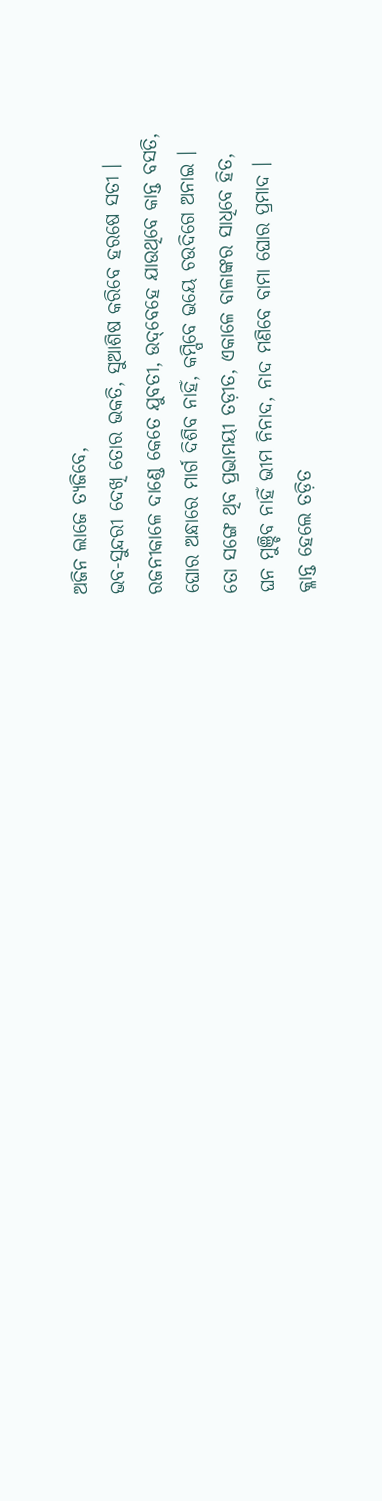ଅଜିନ ଲାଜେ ତ୍ୟଜିବେ,
ଭବ-ସୁନ୍ଦରୀ ଦେଖି ତୋର ଭକତି, ସୁଆଶିଷ କରିବେ ହରଷେ ସତୀ ।
ରଜନୀକାଳେ ଦାଣ୍ଡେ କେତେ ଯୁବତୀ, ଉଦ୍‌ବେହେ ଯାଉଥିବେ କାନ୍ତ ବସତି,
ଘୋର ଅନ୍ଧାରେ ମାର୍ଗ ଦିଶିବ ନାହିଁ, କମ୍ପିବେ ଭୟେ ଚଉଦିଗେ ଅନାଇ ।
ତୋ ସଙ୍ଗେ ଥିବ ପ୍ରଭାମୟୀ ତଡ଼ୀତ, ଏକାଳେ ବାଳାଙ୍କର ସାଧିବେ ହିତ,
ଘନ ମୁଞ୍ଚିବ ନାହିଁ ଭୀମ ନିନାଦ, ନାଦ ମଣିବେ ବାମା ଘୋର ପ୍ରମାଦ ।
କ୍ଳାନ୍ତ ହେଲେ ତଡ଼ିତ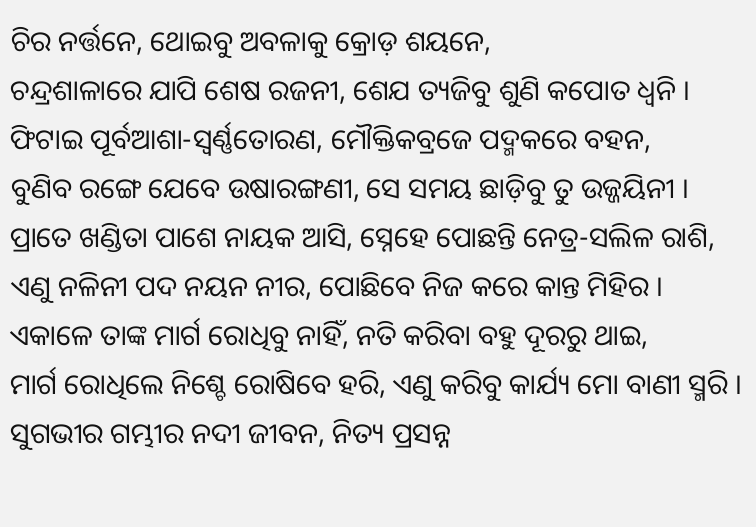ଚିର ନର୍ତ୍ତନେ, ଥୋଇବୁ ଅବଳାକୁ କ୍ରୋଡ଼ ଶୟନେ,
ଚନ୍ଦ୍ରଶାଳାରେ ଯାପି ଶେଷ ରଜନୀ, ଶେଯ ତ୍ୟଜିବୁ ଶୁଣି କପୋତ ଧ୍ୱନି ।
ଫିଟାଇ ପୂର୍ବଆଶା-ସ୍ୱର୍ଣ୍ଣତୋରଣ, ମୌକ୍ତିକବ୍ରଜେ ପଦ୍ମକରେ ବ‌ହ‌ନ,
ବୁଣିବ ରଙ୍ଗେ ଯେବେ ଉଷାରଙ୍ଗଣୀ, ସେ ସମୟ ଛାଡ଼ିବୁ ତୁ ଉଜ୍ଜୟିନୀ ।
ପ୍ରାତେ ଖଣ୍ଡିତା ପାଶେ ନାୟକ ଆସି, ସ୍ନେହେ ପୋଛନ୍ତି ନେତ୍ର-ସଲିଳ ରାଶି,
ଏଣୁ ନଳିନୀ ପଦ ନୟନ ନୀର, ପୋଛିବେ ନିଜ କରେ କାନ୍ତ ମିହିର ।
ଏକାଳେ ତାଙ୍କ ମାର୍ଗ ରୋଧିବୁ ନାହିଁ, ନତି କରିବା ବ‌ହୁ ଦୂରରୁ ଥାଇ,
ମାର୍ଗ ରୋଧିଲେ ନିଶ୍ଚେ ରୋଷିବେ ହରି, ଏଣୁ କରିବୁ କାର୍ଯ୍ୟ ମୋ ବାଣୀ ସ୍ମରି ।
ସୁଗଭୀର ଗମ୍ଭୀର ନ‌ଦୀ ଜୀବନ, ନିତ୍ୟ ପ୍ରସନ୍ନ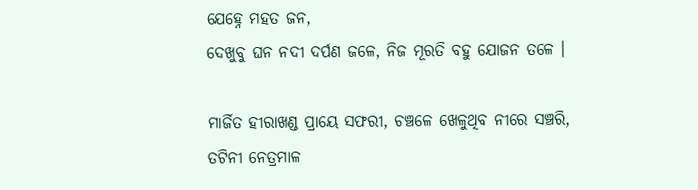ଯେହ୍ନେ ମହତ ଜନ,
ଦେଖୁବୁ ଘନ ନ‌ଦୀ ଦର୍ପଣ ଜଳେ, ନିଜ ମୂରତି ବ‌ହୁ ଯୋଜନ ତଳେ ।

ମାର୍ଜିତ ହୀରାଖଣ୍ଡ ପ୍ରାୟେ ସଫରୀ, ଚ‌ଞ୍ଚଳେ ଖେଳୁଥିବ ନୀରେ ସଞ୍ଚରି,
ତଟିନୀ ନେତ୍ରମାଳ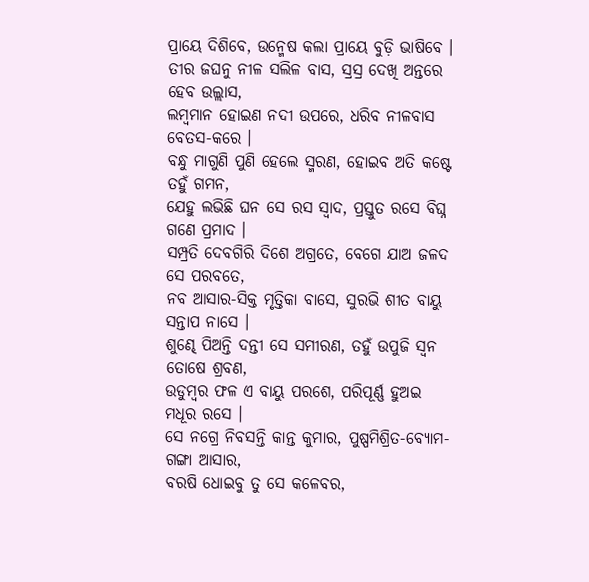ପ୍ରାୟେ ଦିଶିବେ, ଉନ୍ମେଷ କଲା ପ୍ରାୟେ ବୁଡ଼ି ଭାଷିବେ ।
ତୀର ଜଘନୁ ନୀଳ ସଲିଳ ବାସ, ସ୍ରସ୍ର ଦେଖି ଅନ୍ତରେ ହେବ ଉଲ୍ଲାସ,
ଲମ୍ବମାନ ହୋଇଣ ନ‌ଦୀ ଉପରେ, ଧରିବ ନୀଳବାସ ବେତସ-କରେ ।
ବନ୍ଧୁ ମାଗୁଣି ପୁଣି ହେଲେ ସ୍ମରଣ, ହୋଇବ ଅତି କଷ୍ଟେ ତ‌ହୁଁ ଗମନ,
ଯେହୁ ଲଭିଛି ଘନ ସେ ରସ ସ୍ୱାଦ, ପ୍ରସ୍ତୁତ ରସେ ବିଘ୍ନ ଗଣେ ପ୍ରମାଦ ।
ସମ୍ପ୍ରତି ଦେବଗିରି ଦିଶେ ଅଗ୍ରତେ, ବେଗେ ଯାଅ ଜଳଦ ସେ ପରବତେ,
ନବ ଆସାର-ସିକ୍ତ ମୃତ୍ତିକା ବାସେ, ସୁରଭି ଶୀତ ବାୟୁ ସନ୍ତାପ ନାସେ ।
ଶୁଣ୍ଢେ ପିଅନ୍ତି ଦନ୍ତୀ ସେ ସମୀରଣ, ତ‌ହୁଁ ଉପୁଜି ସ୍ୱନ ତୋଷେ ଶ୍ରବଣ,
ଉଡୁମ୍ବର ଫଳ ଏ ବାୟୁ ପରଶେ, ପରିପୂର୍ଣ୍ଣ ହୁଅଇ ମଧୂର ରସେ ।
ସେ ନ‌ଗ୍ରେ ନିବସନ୍ତି କାନ୍ତ କୁମାର, ପୁଷ୍ପମିଶ୍ରିତ-ବ୍ୟୋମ-ଗଙ୍ଗା ଆସାର,
ବରଷି ଧୋଇବୁ ତୁ ସେ କଳେବର,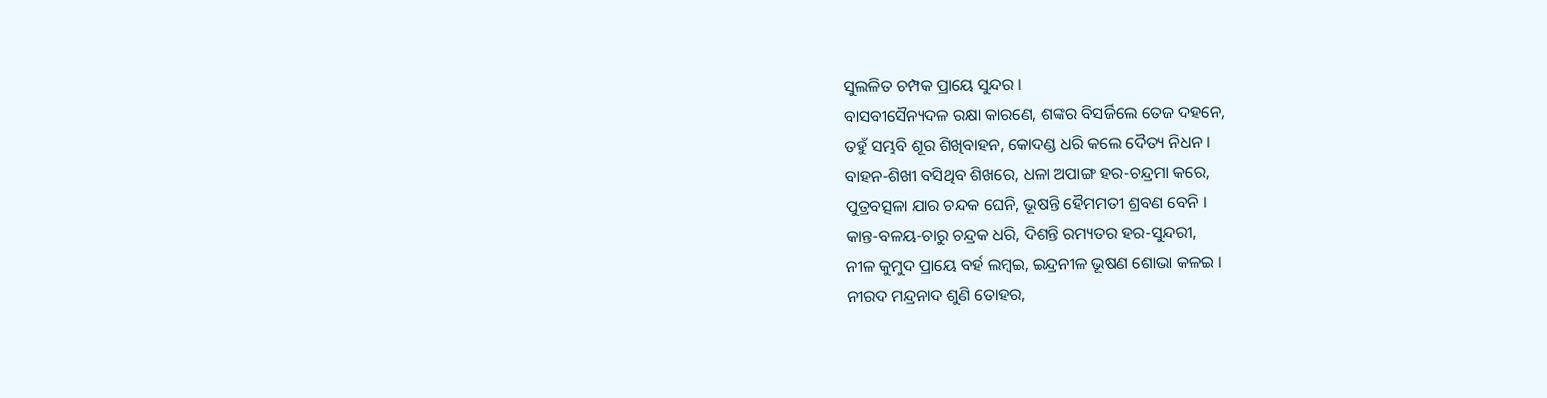ସୁଲଳିତ ଚମ୍ପକ ପ୍ରାୟେ ସୁନ୍ଦର ।
ବାସବୀସୈନ୍ୟଦଳ ରକ୍ଷା କାରଣେ, ଶଙ୍କର ବିସର୍ଜିଲେ ତେଜ ଦ‌ହ‌ନେ,
ତ‌ହୁଁ ସମ୍ଭବି ଶୂର ଶିଖିବାହ‌ନ, କୋଦଣ୍ଡ ଧରି କଲେ ଦୈତ୍ୟ ନିଧନ ।
ବାହ‌ନ-ଶିଖୀ ବସିଥିବ ଶିଖରେ, ଧଳା ଅପାଙ୍ଗ ହର-ଚନ୍ଦ୍ରମା କରେ,
ପୁତ୍ରବତ୍ସଳା ଯାର ଚନ୍ଦକ ଘେନି, ଭୂଷନ୍ତି ହୈମ‌ମତୀ ଶ୍ରବଣ ବେନି ।
କାନ୍ତ-ବଳୟ-ଚାରୁ ଚନ୍ଦ୍ରକ ଧରି, ଦିଶନ୍ତି ରମ୍ୟତର ହର-ସୁନ୍ଦରୀ,
ନୀଳ କୁମୁଦ ପ୍ରାୟେ ବର୍ହ ଲମ୍ବଇ, ଇନ୍ଦ୍ରନୀଳ ଭୂଷଣ ଶୋଭା କଳଇ ।
ନୀରଦ ମନ୍ଦ୍ରନାଦ ଶୁଣି ତୋହର,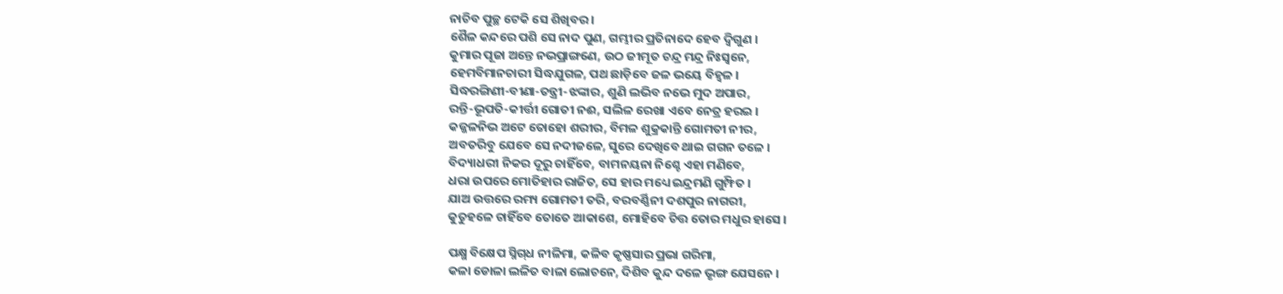ନାଚିବ ପୁଚ୍ଛ ଟେକି ସେ ଶିଖିବର ।
ଶୈଳ କନ୍ଦରେ ପଶି ସେ ନାଦ ପୁଣ, ଗମ୍ଭୀର ପ୍ରତିନାଦେ ହେବ ଦ୍ୱିଗୁଣ ।
କୁମାର ପୂଜା ଅନ୍ତେ ନଭପ୍ରାଙ୍ଗଣେ, ଉଠ ଜୀମୂତ ଚନ୍ଦ୍ର ମନ୍ଦ୍ର ନିଃସ୍ୱନେ,
ହେମ‌ବିମାନ‌ଚାରୀ ସିଦ୍ଧ‌ଯୁଗଳ, ପଥ ଛାଡ଼ିବେ ଜଳ ଭୟେ ବିହ୍ୱଳ ।
ସିଦ୍ଧରଙ୍ଗିଣୀ-ବୀଣା-ତନ୍ତ୍ରୀ-ଝଙ୍କାର, ଶୁଣି ଲଭିବ ନଭେ ମୁଦ ଅପାର,
ରନ୍ତି-ଭୂପତି-କୀର୍ତ୍ତୀ ଗୋତୀ ନଈ, ସଲିଳ ରେଖା ଏବେ ନେତ୍ର ହରଇ ।
କ‌ଜ୍ଜଳନିଭ ଅଟେ ତୋହୋ ଶରୀର, ବିମଳ ଶୁକ୍ରକାନ୍ତି ଗୋମତୀ ନୀର,
ଅବତରିବୁ ଯେବେ ସେ ନ‌ଦୀଜଳେ, ସୁରେ ଦେଖିବେ ଥାଇ ଗ‌ଗନ ତଳେ ।
ବିଦ୍ୟାଧରୀ ନିକର ଦୂରୁ ଚାହିଁବେ, ବାମନୟନା ନିଶ୍ଚେ ଏହା ମଣିବେ,
ଧରା ଉପରେ ମୋତିହାର ରାଜିତ, ସେ ହାର ମଧ୍ୟେ ଇନ୍ଦ୍ରମଣି ଗୁମ୍ଫିତ ।
ଯାଅ ଉତ୍ତରେ ରମ୍ୟ ଗୋମତୀ ତରି, ବରବର୍ଣ୍ଣିନୀ ଦଶପୁର ନାଗରୀ,
କୁତୁହଳେ ଚାହିଁବେ ତୋତେ ଆକାଶେ, ମୋହିବେ ଚିତ୍ତ ତୋର ମଧୁର ହାସେ ।

ପକ୍ଷ୍ମ ବିକ୍ଷେପ ସ୍ନିଗ୍‌ଧ ନୀଳିମା, କଳିବ କୃଷ୍ଣସାର ପ୍ରଭା ଗରିମା,
କଳା ଡୋଳା ଲଳିତ ବାଳା ଲୋଚନେ, ଦିଶିବ କୁନ୍ଦ ଦଳେ ଭୃଙ୍ଗ ଯେସନେ ।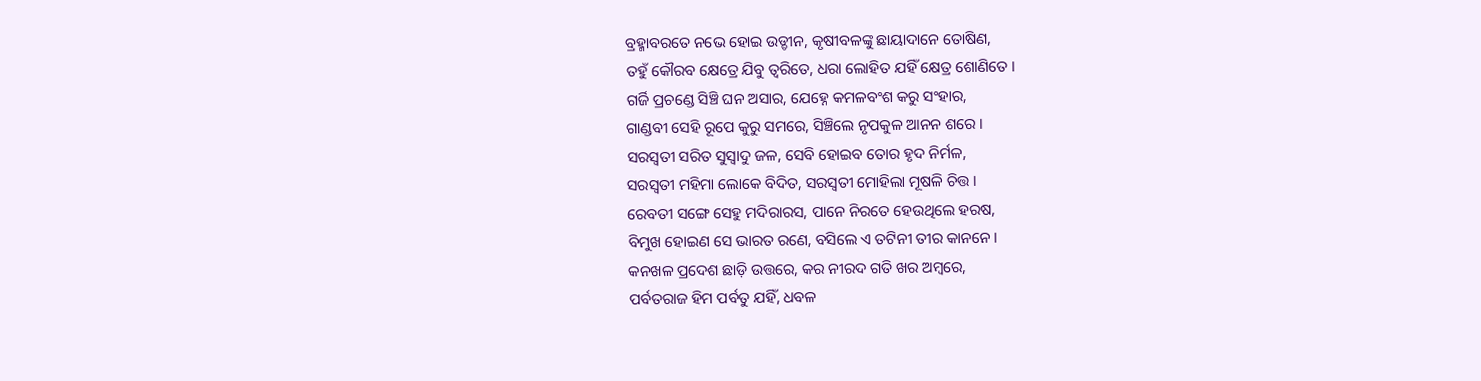ବ୍ରହ୍ମାବରତେ ନଭେ ହୋଇ ଉଡ୍ଡୀନ, କୃଷୀବଳଙ୍କୁ ଛାୟାଦାନେ ତୋଷିଣ,
ତ‌ହୁଁ କୌରବ କ୍ଷେତ୍ରେ ଯିବୁ ତ୍ୱରିତେ, ଧରା ଲୋହିତ ଯହିଁ କ୍ଷେତ୍ର ଶୋଣିତେ ।
ଗର୍ଜି ପ୍ରଚଣ୍ଡେ ସିଞ୍ଚି ଘନ ଅସାର, ଯେହ୍ନେ କମଳବଂଶ କରୁ ସଂହାର,
ଗାଣ୍ଡବୀ ସେହି ରୂପେ କୁରୁ ସମରେ, ସିଞ୍ଚିଲେ ନୃପକୁଳ ଆନନ ଶରେ ।
ସରସ୍ୱତୀ ସରିତ ସୁସ୍ୱାଦୁ ଜଳ, ସେବି ହୋଇବ ତୋର ହୃଦ ନିର୍ମଳ,
ସରସ୍ୱତୀ ମହିମା ଲୋକେ ବିଦିତ, ସରସ୍ୱତୀ ମୋହିଲା ମୂଷଳି ଚିତ୍ତ ।
ରେବତୀ ସଙ୍ଗେ ସେହୁ ମଦିରାରସ, ପାନେ ନିରତେ ହେଉଥିଲେ ହରଷ,
ବିମୁଖ ହୋଇଣ ସେ ଭାରତ ରଣେ, ବସିଲେ ଏ ତଟିନୀ ତୀର କାନନେ ।
କନ‌ଖଳ ପ୍ରଦେଶ ଛାଡ଼ି ଉତ୍ତରେ, କର ନୀରଦ ଗତି ଖର ଅମ୍ବରେ,
ପର୍ବତରାଜ ହିମ ପର୍ବତୁ ଯହିଁ, ଧବଳ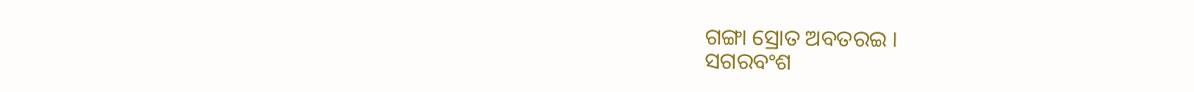ଗଙ୍ଗା ସ୍ରୋତ ଅବତରଇ ।
ସଗରବଂଶ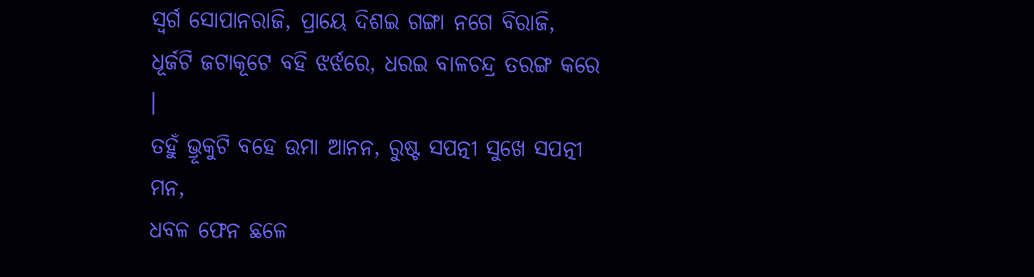ସ୍ୱର୍ଗ ସୋପାନରାଜି, ପ୍ରାୟେ ଦିଶଇ ଗଙ୍ଗା ନ‌ଗେ ବିରାଜି,
ଧୂର୍ଜଟି ଜଟାକୂଟେ ବ‌ହି ଝର୍ଝରେ, ଧରଇ ବାଳଚନ୍ଦ୍ର ତରଙ୍ଗ କରେ ।
ତ‌ହୁଁ ଭ୍ରୂକୁଟି ବ‌ହେ ଉମା ଆନନ, ରୁଷ୍ଟ ସପତ୍ନୀ ସୁଖେ ସପତ୍ନୀ ମନ,
ଧବଳ ଫେନ ଛଳେ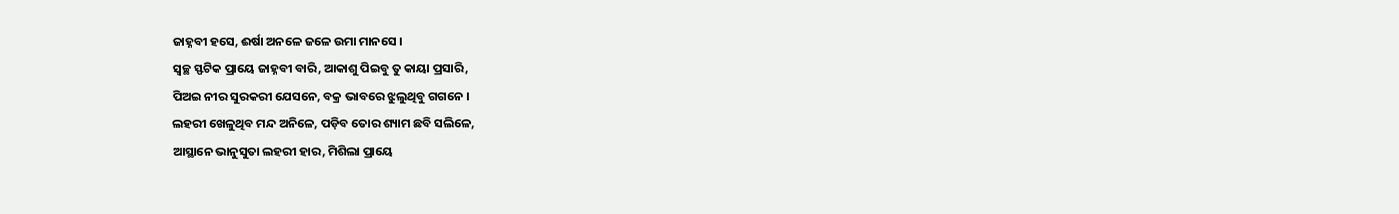ଜାହ୍ନବୀ ହସେ, ଈର୍ଷା ଅନଳେ ଜଳେ ଉମା ମାନସେ ।
ସ୍ୱଚ୍ଛ ସ୍ଫଟିକ ପ୍ରାୟେ ଜାହ୍ନବୀ ବାରି, ଆକାଶୁ ପିଇବୁ ତୁ କାୟା ପ୍ରସାରି,
ପିଅଇ ନୀର ସୁରକରୀ ଯେସନେ, ବକ୍ର ଭାବରେ ଝୁଲୁଥିବୁ ଗ‌ଗନେ ।
ଲହରୀ ଖେଳୁଥିବ ମନ୍ଦ ଅନିଳେ, ପଡ଼ିବ ତୋର ଶ୍ୟାମ ଛବି ସଲିଳେ,
ଆସ୍ଥାନେ ଭାନୁସୁତା ଲହରୀ ହାର, ମିଶିଲା ପ୍ରାୟେ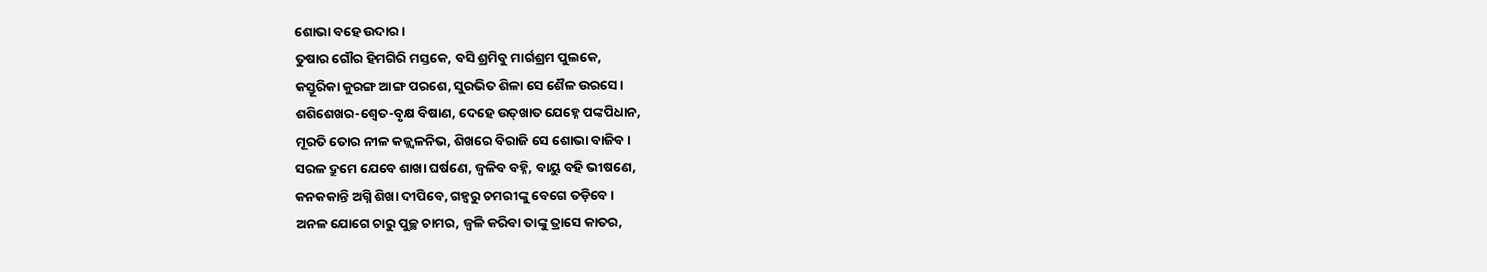ଶୋଭା ବ‌ହେ ଉଦାର ।
ତୁଷାର ଗୌର ହିମଗିରି ମସ୍ତକେ, ବସି ଶ୍ରମିବୁ ମାର୍ଗଶ୍ରମ ପୁଲକେ,
କସ୍ତୂରିକା କୁରଙ୍ଗ ଆଙ୍ଗ ପରଶେ, ସୁରଭିତ ଶିଳା ସେ ଶୈଳ ଉରସେ ।
ଶଶିଶେଖର-ଶ୍ୱେତ-ବୃକ୍ଷ ବିଷାଣ, ଦେହେ ଉତ୍‌ଖାତ ଯେହ୍ନେ ପଙ୍କପିଧାନ,
ମୂରତି ତୋର ନୀଳ କଜ୍ଜ୍ୱଳନିଭ, ଶିଖରେ ବିରାଜି ସେ ଶୋଭା ବାଜିବ ।
ସରଳ ଦ୍ରୁମେ ଯେବେ ଶାଖା ଘର୍ଷଣେ, ଜ୍ୱଳିବ ବ‌ହ୍ନି, ବାୟୁ ବ‌ହି ଭୀଷଣେ,
କନ‌କ‌କାନ୍ତି ଅଗ୍ନି ଶିଖା ଦୀପିବେ, ଗ‌ହ୍ୱରୁ ଚମରୀଙ୍କୁ ବେଗେ ତଡ଼ିବେ ।
ଅନଳ ଯୋଗେ ଚାରୁ ପୁଚ୍ଛ ଚାମର, ଜ୍ୱଳି କରିବା ତାଙ୍କୁ ତ୍ରାସେ କାତର,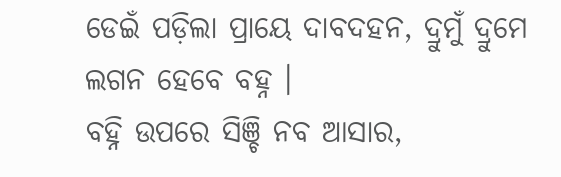ଡେଇଁ ପଡ଼ିଲା ପ୍ରାୟେ ଦାବଦ‌ହ‌ନ, ଦ୍ରୁମୁଁ ଦ୍ରୁମେ ଲଗନ ହେବେ ବ‌ହ୍ନ ।
ବ‌ହ୍ନି ଉପରେ ସିଞ୍ଚି ନବ ଆସାର,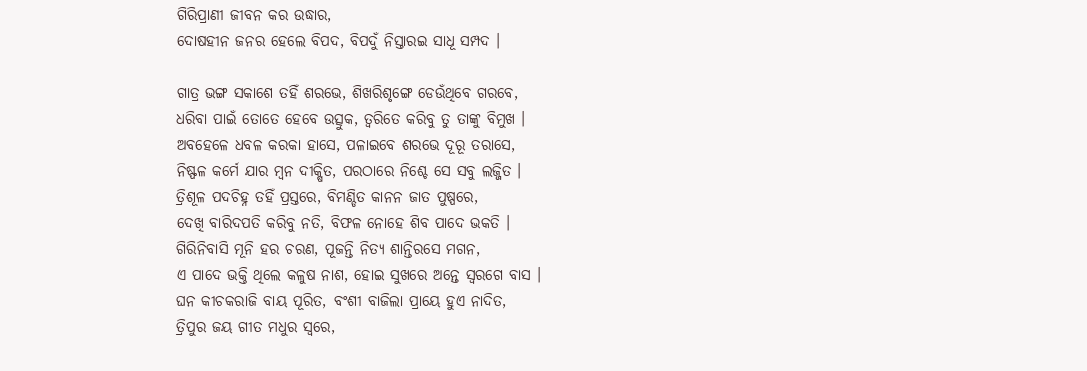ଗିରିପ୍ରାଣୀ ଜୀବନ କର ଉଦ୍ଧାର,
ଦୋଷହୀନ ଜନର ହେଲେ ବିପଦ, ବିପଦୁଁ ନିସ୍ତାରଇ ସାଧୂ ସମ୍ପଦ ।

ଗାତ୍ର ଭଙ୍ଗ ସକାଶେ ତ‌ହିଁ ଶରଭେ, ଶିଖରିଶୃଙ୍ଗେ ଡେଉଁଥିବେ ଗରବେ,
ଧରିବା ପାଇଁ ତୋତେ ହେବେ ଉତ୍ସୁକ, ତ୍ୱରିତେ କରିବୁ ତୁ ତାଙ୍କୁ ବିମୁଖ ।
ଅବ‌ହେଳେ ଧବଳ କରକା ହାସେ, ପଳାଇବେ ଶରଭେ ଦୂରୂ ତରାସେ,
ନିଷ୍ଫଳ କର୍ମେ ଯାର ମ୍ବନ ଦୀକ୍ଷିତ, ପରଠାରେ ନିଶ୍ଚେ ସେ ସବୁ ଲଜ୍ଜିତ ।
ତ୍ରିଶୂଳ ପଦଚିହ୍ନ ତ‌ହିଁ ପ୍ରସ୍ତରେ, ବିମଣ୍ଡିତ କାନନ ଜାତ ପୁଷ୍ପରେ,
ଦେଖି ବାରିଦପତି କରିବୁ ନତି, ବିଫଳ ନୋହେ ଶିବ ପାଦେ ଭକତି ।
ଗିରିନିବାସି ମୂନି ହର ଚରଣ, ପୂଜନ୍ତି ନିତ୍ୟ ଶାନ୍ତିରସେ ମଗନ,
ଏ ପାଦେ ଭକ୍ତି ଥିଲେ କଳୁଷ ନାଶ, ହୋଇ ସୁଖରେ ଅନ୍ତେ ସ୍ୱରଗେ ବାସ ।
ଘନ କୀଚକରାଜି ବାୟ ପୂରିତ, ବଂଶୀ ବାଜିଲା ପ୍ରାୟେ ହୁଏ ନାଦିତ,
ତ୍ରିପୁର ଜୟ ଗୀତ ମଧୁର ସ୍ୱରେ,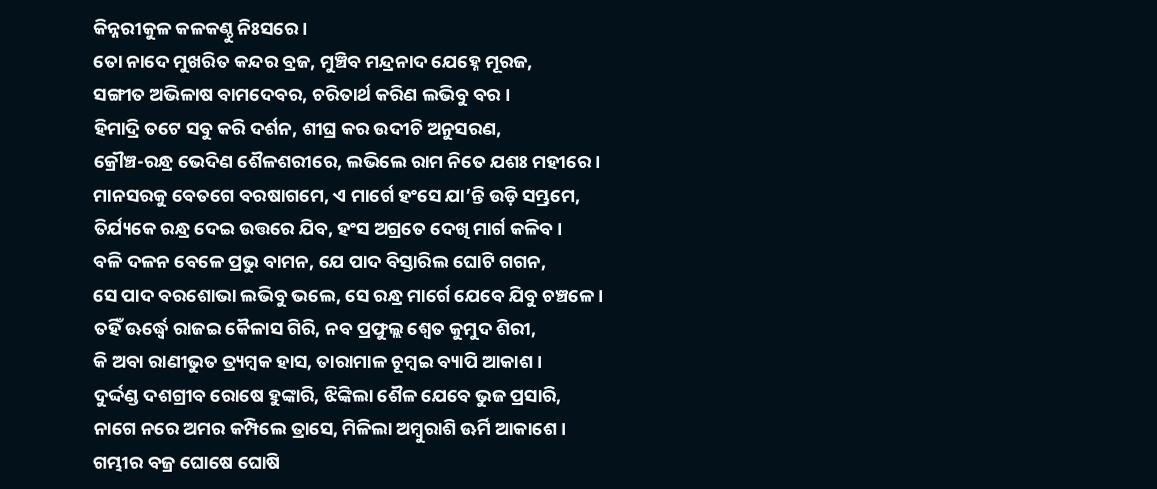କିନ୍ନରୀକୁଳ କଳକଣ୍ଠୁ ନିଃସରେ ।
ତୋ ନାଦେ ମୁଖରିତ କନ୍ଦର ବ୍ରଜ, ମୁଞ୍ଚିବ ମନ୍ଦ୍ରନାଦ ଯେହ୍ନେ ମୂରଜ,
ସଙ୍ଗୀତ ଅଭିଳାଷ ବାମଦେବର, ଚରିତାର୍ଥ କରିଣ ଲଭିବୁ ବର ।
ହିମାଦ୍ରି ତଟେ ସବୁ କରି ଦର୍ଶନ, ଶୀଘ୍ର କର ଉଦୀଚି ଅନୁସରଣ,
କ୍ରୌଞ୍ଚ-ରନ୍ଧ୍ର ଭେଦିଣ ଶୈଳଶରୀରେ, ଲଭିଲେ ରାମ ନିତେ ଯଶଃ ମହୀରେ ।
ମାନସରକୁ ବେତଗେ ବରଷାଗମେ, ଏ ମାର୍ଗେ ହଂସେ ଯା’ନ୍ତି ଉଡ଼ି ସମ୍ଭ୍ରମେ,
ତିର୍ଯ୍ୟକେ ରନ୍ଧ୍ର ଦେଇ ଉତ୍ତରେ ଯିବ, ହଂସ ଅଗ୍ରତେ ଦେଖି ମାର୍ଗ କଳିବ ।
ବଳି ଦଳନ ବେଳେ ପ୍ରଭୁ ବାମନ, ଯେ ପାଦ ବିସ୍ତାରିଲ ଘୋଟି ଗ‌ଗନ,
ସେ ପାଦ ବରଶୋଭା ଲଭିବୁ ଭଲେ, ସେ ରନ୍ଧ୍ର ମାର୍ଗେ ଯେବେ ଯିବୁ ଚଞ୍ଚଳେ ।
ତ‌ହିଁ ଊର୍ଦ୍ଧ୍ୱେ ରାଜଇ କୈଳାସ ଗିରି, ନବ ପ୍ରଫୁଲ୍ଲ ଶ୍ୱେତ କୁମୁଦ ଶିରୀ,
କି ଅବା ରାଣୀଭୁତ ତ୍ର୍ୟମ୍ବକ ହାସ, ତାରାମାଳ ଚୂମ୍ବଇ ବ୍ୟାପି ଆକାଶ ।
ଦୁର୍ଦ୍ଦଣ୍ଡ ଦଶଗ୍ରୀବ ରୋଷେ ହୁଙ୍କାରି, ଝିଙ୍କିଲା ଶୈଳ ଯେବେ ଭୁଜ ପ୍ରସାରି,
ନାଗେ ନରେ ଅମର କମ୍ପିଲେ ତ୍ରାସେ, ମିଳିଲା ଅମ୍ବୁରାଶି ଊର୍ମି ଆକାଶେ ।
ଗମ୍ଭୀର ବଜ୍ର ଘୋଷେ ଘୋଷି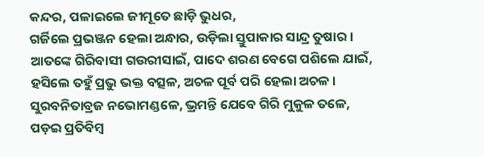କନ୍ଦର, ପଳାଇଲେ ଜୀମୂତେ ଛାଡ଼ି ଭୁଧର,
ଗର୍ଜିଲେ ପ୍ରଭଞ୍ଜନ ହେଲା ଅନ୍ଧାର, ଉଡ଼ିଲା ସ୍ତୁପାକାର ସାନ୍ଦ୍ର ତୁଷାର ।
ଆତଙ୍କେ ଗିରିବାସୀ ଗଉରୀସାଇଁ, ପାଦେ ଶରଣ ବେଗେ ପଶିଲେ ଯାଇଁ,
ହସିଲେ ତ‌ହୁଁ ପ୍ରଭୁ ଭକ୍ତ ବତ୍ସଳ, ଅଚଳ ପୂର୍ବ ପରି ହେଲା ଅଚଳ ।
ସୁରବନିତାବ୍ରଜ ନଭୋମଣ୍ଡଳେ, ଭ୍ରମନ୍ତି ଯେବେ ଗିରି ମୁକୁଳ ତଳେ,
ପଡ଼ଇ ପ୍ରତିବିମ୍ବ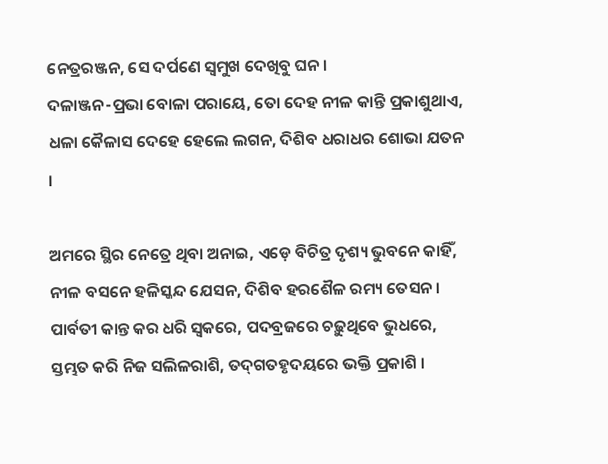ନେତ୍ରରଞ୍ଜନ, ସେ ଦର୍ପଣେ ସ୍ୱମୁଖ ଦେଖିବୁ ଘନ ।
ଦଳାଞ୍ଜନ-ପ୍ରଭା ବୋଳା ପରାୟେ, ତୋ ଦେହ ନୀଳ କାନ୍ତି ପ୍ରକାଶୁଥାଏ,
ଧଳା କୈଳାସ ଦେହେ ହେଲେ ଲଗନ, ଦିଶିବ ଧରାଧର ଶୋଭା ଯତନ ।

ଅମରେ ସ୍ଥିର ନେତ୍ରେ ଥିବା ଅନାଇ, ଏଡ଼େ ବିଚିତ୍ର ଦୃଶ୍ୟ ଭୁବନେ କାହିଁ,
ନୀଳ ବସନେ ହଳିସ୍କନ୍ଦ ଯେସନ, ଦିଶିବ ହରଶୈଳ ରମ୍ୟ ତେସନ ।
ପାର୍ବତୀ କାନ୍ତ କର ଧରି ସ୍ୱକରେ, ପଦବ୍ରଜରେ ଚଢ଼ୁଥିବେ ଭୁଧରେ,
ସ୍ତମ୍ଭତ କରି ନିଜ ସଲିଳରାଶି, ତଦ୍‌ଗତ‌ହୃଦୟରେ ଭକ୍ତି ପ୍ରକାଶି ।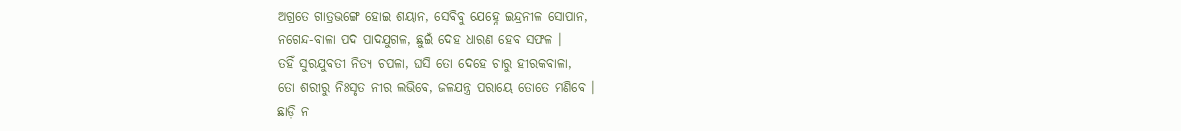ଅଗ୍ରତେ ଗାତ୍ରଭଙ୍ଗେ ହୋଇ ଶୟାନ, ସେବିବୁ ଯେହ୍ନେ ଇନ୍ଦ୍ରନୀଳ ସୋପାନ,
ନ‌ଗେନ୍ଦ-ବାଳା ପଦ ପାଦ‌ଯୁଗଳ, ଛୁଇଁ ଦେହ ଧାରଣ ହେବ ସଫଳ ।
ତ‌ହିଁ ସୁର‌ଯୁବତୀ ନିତ୍ୟ ଚପଳା, ଘସି ତୋ ଦେହେ ଚାରୁ ହୀରକବାଳା,
ତୋ ଶରୀରୁ ନିଃସୃତ ନୀର ଲଭିବେ, ଜଳ‌ଯନ୍ତ୍ର ପରାୟେ ତୋତେ ମଣିବେ ।
ଛାଡ଼ି ନ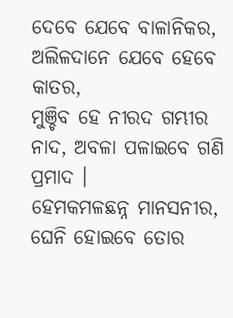ଦେବେ ଯେବେ ବାଳାନିକର, ଅଲିଳଦାନେ ଯେବେ ହେବେ କାତର,
ମୁଞ୍ଚିବ ହେ ନୀରଦ ଗମ୍ଭୀର ନାଦ, ଅବଳା ପଳାଇବେ ଗଣି ପ୍ରମାଦ ।
ହେମକମଳଛନ୍ନ ମାନସନୀର, ଘେନି ହୋଇବେ ତୋର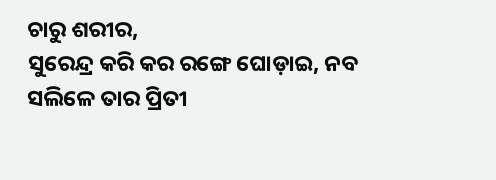ଚାରୁ ଶରୀର,
ସୁରେନ୍ଦ୍ର କରି କର ରଙ୍ଗେ ଘୋଡ଼ାଇ, ନବ ସଲିଳେ ତାର ପ୍ରିତୀ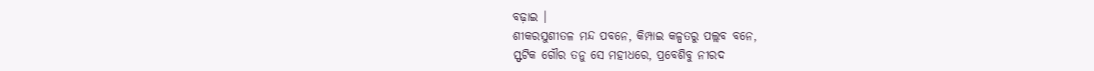ବଢ଼ାଇ ।
ଶୀକରସୁଶୀତଳ ମନ୍ଦ ପବନେ, କିମ୍ପାଇ କଳ୍ପତରୁ ପଲ୍ଲବ ବନେ,
ସ୍ଫଟିକ ଗୌର ତନୁ ସେ ମହୀଧରେ, ପ୍ରବେଶିବୁ ନୀରଦ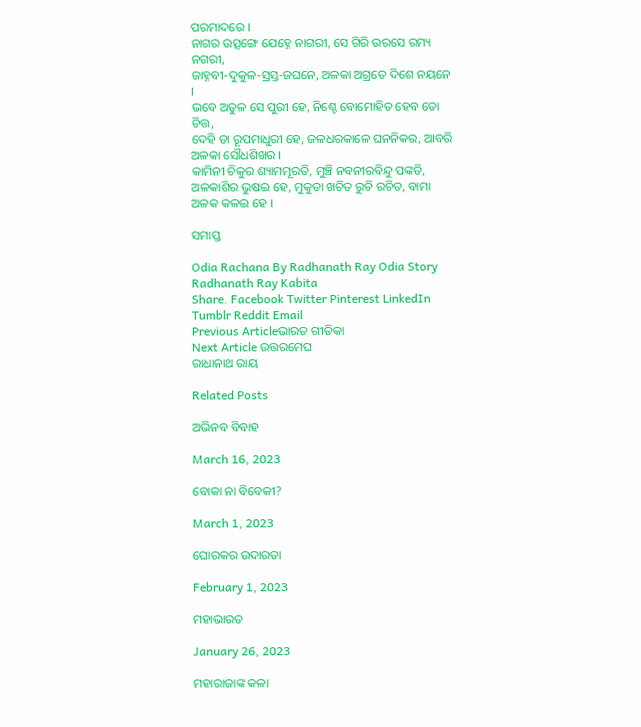ପରମାଦରେ ।
ନାଗର ଉତ୍ସଙ୍ଗେ ଯେହ୍ନେ ନାଗରୀ, ସେ ଗିରି ଉରସେ ରମ୍ୟ ନ‌ଗରୀ,
ଜାହ୍ନବୀ-ଦୁକୁଳ-ସ୍ରସ୍ତ-ଜଘନେ, ଅଳକା ଅଗ୍ରତେ ଦିଶେ ନୟନେ ।
ଭବେ ଅତୁଳ ସେ ପୁରୀ ହେ, ନିଶ୍ଚେ ବୋମୋହିତ ହେବ ତୋ ଚିତ୍ତ,
ଦେହି ତା ରୂପମାଧୁରୀ ହେ, ଜଳଧରକାଳେ ଘନନିକର, ଆବରି ଅଳକା ସୌଧଶିଖର ।
କାମିନୀ ଚିକୁର ଶ୍ୟାମମୂରତି, ମୁଞ୍ଚି ନବନୀରବିନ୍ଦୁ ପଙ୍କତି,
ଅଳକାଶିର ଭୁଷଇ ହେ, ମୁକୁତା ଖଚିତ ରୁଚି ରଚିତ, ବାମା ଅଳକ କଳଇ ହେ ।

ସମାପ୍ତ

Odia Rachana By Radhanath Ray Odia Story Radhanath Ray Kabita
Share. Facebook Twitter Pinterest LinkedIn Tumblr Reddit Email
Previous Articleଭାରତ ଗୀତିକା
Next Article ଉତ୍ତରମେଘ
ରାଧାନାଥ ରାୟ

Related Posts

ଅଭିନବ ବିବାହ

March 16, 2023

ବୋକା ନା ବିବେକୀ?

March 1, 2023

ଘୋରକର ଉଦାରତା

February 1, 2023

ମହାଭାରତ

January 26, 2023

ମହାରାଜାଙ୍କ କଳା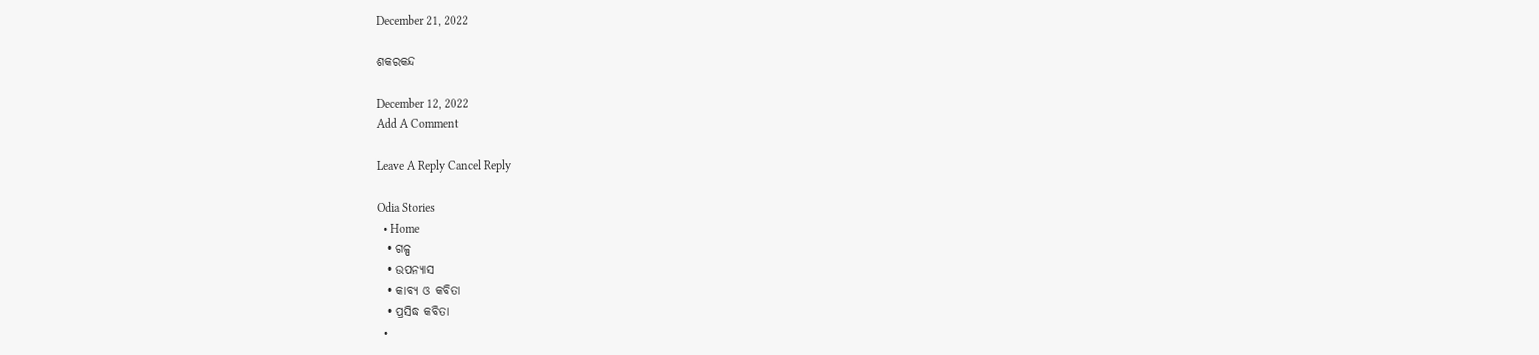December 21, 2022

ଶକରକନ୍ଦ

December 12, 2022
Add A Comment

Leave A Reply Cancel Reply

Odia Stories
  • Home
  • ଗଳ୍ପ
  • ଉପନ୍ୟାସ
  • କାବ୍ୟ ଓ କବିତା
  • ପ୍ରସିଦ୍ଧ କବିତା
  •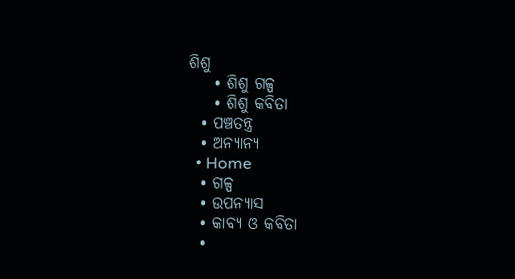ଶିଶୁ
    • ଶିଶୁ ଗଳ୍ପ
    • ଶିଶୁ କବିତା
  • ପଞ୍ଚତନ୍ତ୍ର
  • ଅନ୍ୟାନ୍ୟ
  • Home
  • ଗଳ୍ପ
  • ଉପନ୍ୟାସ
  • କାବ୍ୟ ଓ କବିତା
  •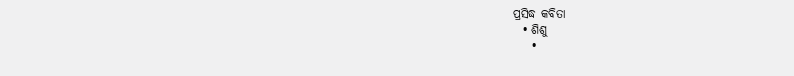ପ୍ରସିଦ୍ଧ କବିତା
  • ଶିଶୁ
    •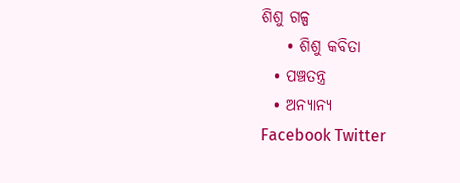ଶିଶୁ ଗଳ୍ପ
    • ଶିଶୁ କବିତା
  • ପଞ୍ଚତନ୍ତ୍ର
  • ଅନ୍ୟାନ୍ୟ
Facebook Twitter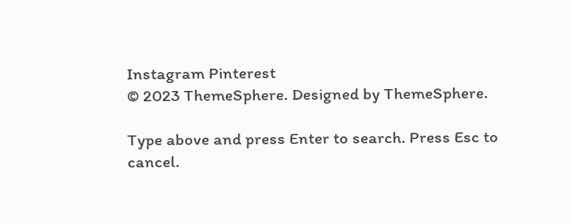Instagram Pinterest
© 2023 ThemeSphere. Designed by ThemeSphere.

Type above and press Enter to search. Press Esc to cancel.